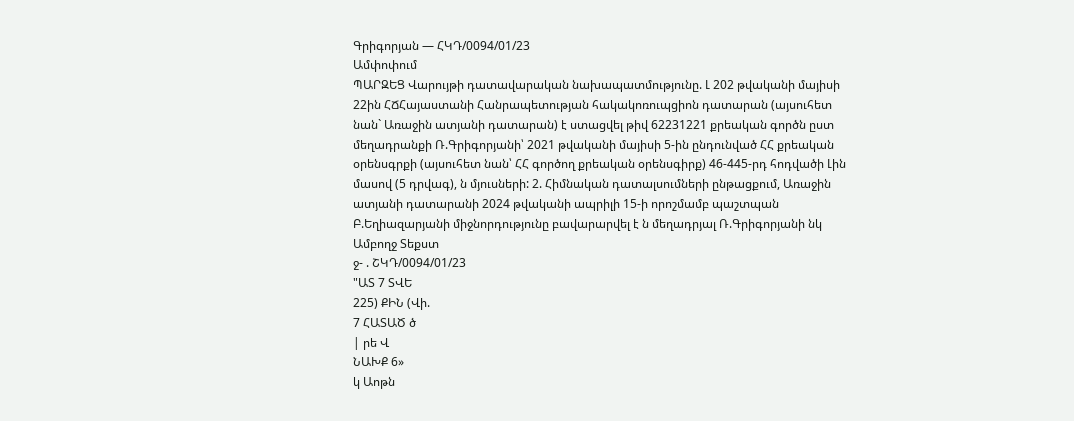Գրիգորյան — ՀԿԴ/0094/01/23
Ամփոփում
ՊԱՐԶԵՑ Վարույթի դատավարական նախապատմությունը. Լ 202 թվականի մայիսի 22ին ՀՃՀայաստանի Հանրապետության հակակոռուպցիոն դատարան (այսուհետ նան` Առաջին ատյանի դատարան) է ստացվել թիվ 62231221 քրեական գործն ըստ մեղադրանքի Ռ.Գրիգորյանի՝ 2021 թվականի մայիսի 5-ին ընդունված ՀՀ քրեական օրենսգրքի (այսուհետ նան՝ ՀՀ գործող քրեական օրենսգիրք) 46-445-րդ հոդվածի Լին մասով (5 դրվագ), ն մյուսների: 2. Հիմնական դատալսումների ընթացքում, Առաջին ատյանի դատարանի 2024 թվականի ապրիլի 15-ի որոշմամբ պաշտպան Բ.Եղիազարյանի միջնորդությունը բավարարվել է ն մեղադրյալ Ռ.Գրիգորյանի նկ
Ամբողջ Տեքստ
ջ- . ՇԿԴ/0094/01/23
"ԱՏ 7 ՏՎԵ
225) ՔԻՆ (Վի.
7 ՀԱՏԱԾ ծ
| րե Վ
ՆԱԽՔ 6»
կ Աոթն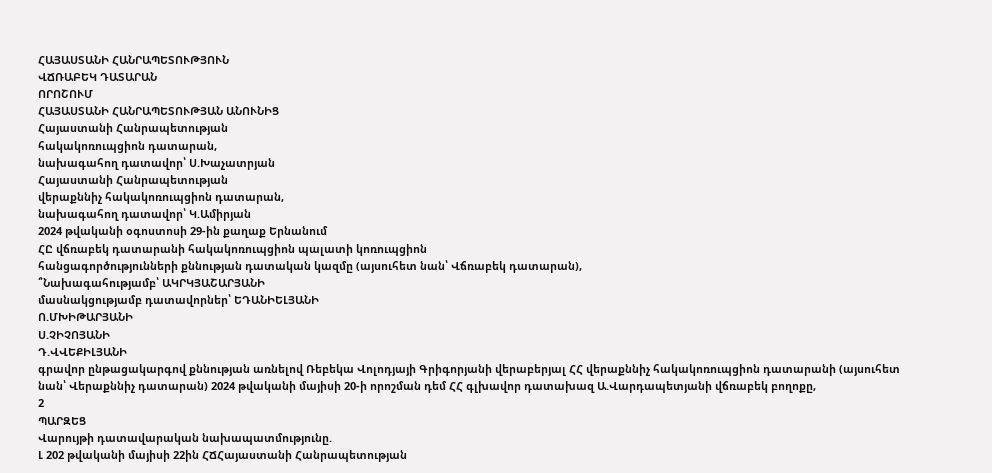ՀԱՅԱՍՏԱՆԻ ՀԱՆՐԱՊԵՏՈՒԹՅՈՒՆ
ՎՃՌԱԲԵԿ ԴԱՏԱՐԱՆ
ՈՐՈՇՈՒՄ
ՀԱՅԱՍՏԱՆԻ ՀԱՆՐԱՊԵՏՈՒԹՅԱՆ ԱՆՈՒՆԻՑ
Հայաստանի Հանրապետության
հակակոռուպցիոն դատարան,
նախագահող դատավոր՝ Ս.Խաչատրյան
Հայաստանի Հանրապետության
վերաքննիչ հակակոռուպցիոն դատարան,
նախագահող դատավոր՝ Կ.Ամիրյան
2024 թվականի օգոստոսի 29-ին քաղաք Երնանում
ՀԸ վճռաբեկ դատարանի հակակոռուպցիոն պալատի կոռուպցիոն
հանցագործությունների քննության դատական կազմը (այսուհետ նան՝ Վճռաբեկ դատարան),
՞Նախագահությամբ՝ ԱԿՐԿՅԱՇԱՐՅԱՆԻ
մասնակցությամբ դատավորներ՝ ԵԴԱՆԻԵԼՅԱՆԻ
Ո.ՄԽԻԹԱՐՅԱՆԻ
Ս.ՉԻՉՈՅԱՆԻ
Դ.ՎՎԵՔԻԼՅԱՆԻ
գրավոր ընթացակարգով քննության առնելով Ռեբեկա Վոլոդյայի Գրիգորյանի վերաբերյալ ՀՀ վերաքննիչ հակակոռուպցիոն դատարանի (այսուհետ նան՝ Վերաքննիչ դատարան) 2024 թվականի մայիսի 20-ի որոշման դեմ ՀՀ գլխավոր դատախազ Ա.Վարդապետյանի վճռաբեկ բողոքը,
2
ՊԱՐԶԵՑ
Վարույթի դատավարական նախապատմությունը.
Լ 202 թվականի մայիսի 22ին ՀՃՀայաստանի Հանրապետության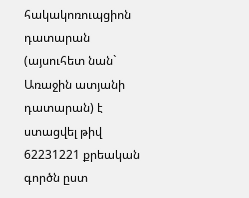հակակոռուպցիոն դատարան (այսուհետ նան` Առաջին ատյանի դատարան) է ստացվել թիվ 62231221 քրեական գործն ըստ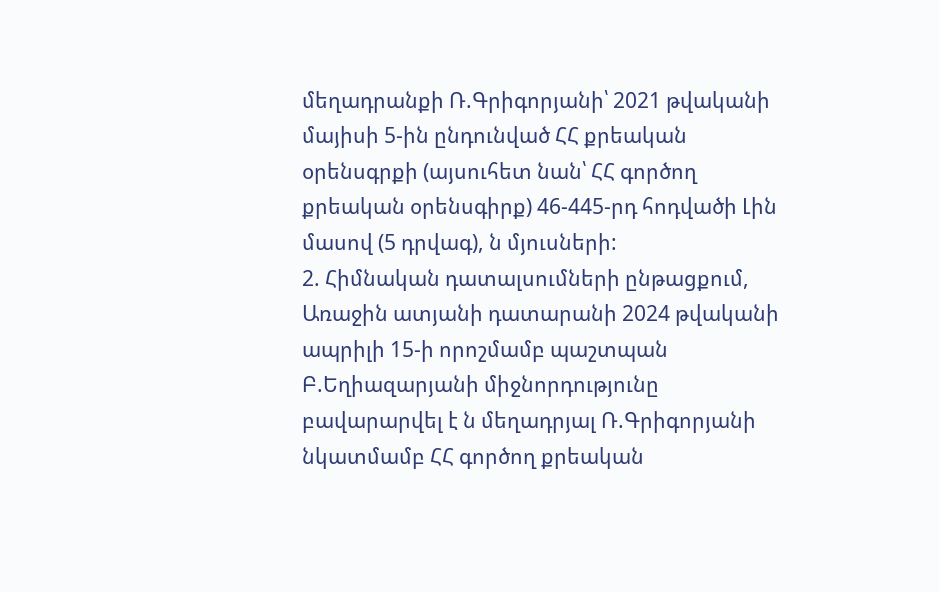մեղադրանքի Ռ.Գրիգորյանի՝ 2021 թվականի մայիսի 5-ին ընդունված ՀՀ քրեական օրենսգրքի (այսուհետ նան՝ ՀՀ գործող քրեական օրենսգիրք) 46-445-րդ հոդվածի Լին մասով (5 դրվագ), ն մյուսների:
2. Հիմնական դատալսումների ընթացքում, Առաջին ատյանի դատարանի 2024 թվականի ապրիլի 15-ի որոշմամբ պաշտպան Բ.Եղիազարյանի միջնորդությունը բավարարվել է ն մեղադրյալ Ռ.Գրիգորյանի նկատմամբ ՀՀ գործող քրեական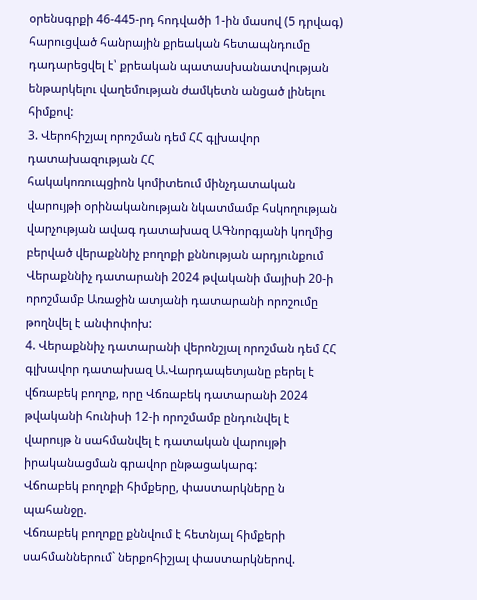օրենսգրքի 46-445-րդ հոդվածի 1-ին մասով (5 դրվագ) հարուցված հանրային քրեական հետապնդումը դադարեցվել է՝ քրեական պատասխանատվության ենթարկելու վաղեմության ժամկետն անցած լինելու հիմքով:
3. Վերոհիշյալ որոշման դեմ ՀՀ գլխավոր դատախազության ՀՀ
հակակոռուպցիոն կոմիտեում մինչդատական վարույթի օրինականության նկատմամբ հսկողության վարչության ավագ դատախազ ԱԳնորգյանի կողմից բերված վերաքննիչ բողոքի քննության արդյունքում Վերաքննիչ դատարանի 2024 թվականի մայիսի 20-ի որոշմամբ Առաջին ատյանի դատարանի որոշումը թողնվել է անփոփոխ:
4. Վերաքննիչ դատարանի վերոնշյալ որոշման դեմ ՀՀ գլխավոր դատախազ Ա.Վարդապետյանը բերել է վճռաբեկ բողոք, որը Վճռաբեկ դատարանի 2024 թվականի հունիսի 12-ի որոշմամբ ընդունվել է վարույթ ն սահմանվել է դատական վարույթի իրականացման գրավոր ընթացակարգ:
Վճոաբեկ բողոքի հիմքերը, փաստարկները ն պահանջը.
Վճռաբեկ բողոքը քննվում է հետնյալ հիմքերի սահմաններում` ներքոհիշյալ փաստարկներով.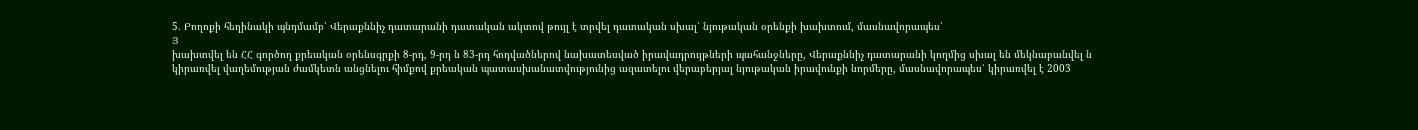5. Բողոքի հեղինակի պնդմամբ՝ Վերաքննիչ դատարանի դատական ակտով թույլ է տրվել դատական սխալ՝ նյութական օրենքի խախտում, մասնավորապես՝
Յ
խախտվել են ՀՀ գործող քրեական օրենսգրքի 8-րդ, 9-րդ ն 83-րդ հոդվածներով նախատեսված իրավադրույթների պահանջները, Վերաքննիչ դատարանի կողմից սխալ են մեկնաբանվել ն կիրառվել վաղեմության ժամկետն անցնելու հիմքով քրեական պատասխանատվությունից ազատելու վերաբերյալ նյութական իրավունքի նորմերը, մասնավորապես՝ կիրառվել է 2003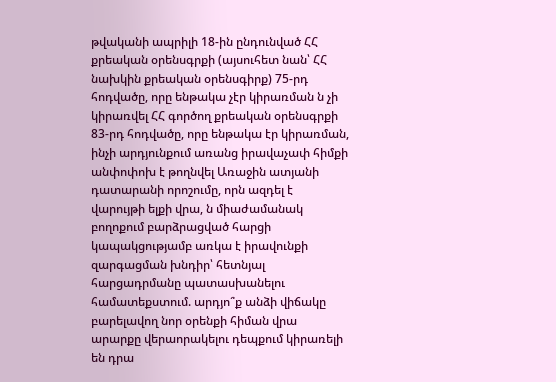թվականի ապրիլի 18-ին ընդունված ՀՀ քրեական օրենսգրքի (այսուհետ նան՝ ՀՀ նախկին քրեական օրենսգիրք) 75-րդ հոդվածը, որը ենթակա չէր կիրառման ն չի կիրառվել ՀՀ գործող քրեական օրենսգրքի 83-րդ հոդվածը, որը ենթակա էր կիրառման, ինչի արդյունքում առանց իրավաչափ հիմքի անփոփոխ է թողնվել Առաջին ատյանի դատարանի որոշումը, որն ազդել է վարույթի ելքի վրա, ն միաժամանակ բողոքում բարձրացված հարցի կապակցությամբ առկա է իրավունքի զարգացման խնդիր՝ հետնյալ հարցադրմանը պատասխանելու համատեքստում. արդյո՞ք անձի վիճակը բարելավող նոր օրենքի հիման վրա արարքը վերաորակելու դեպքում կիրառելի են դրա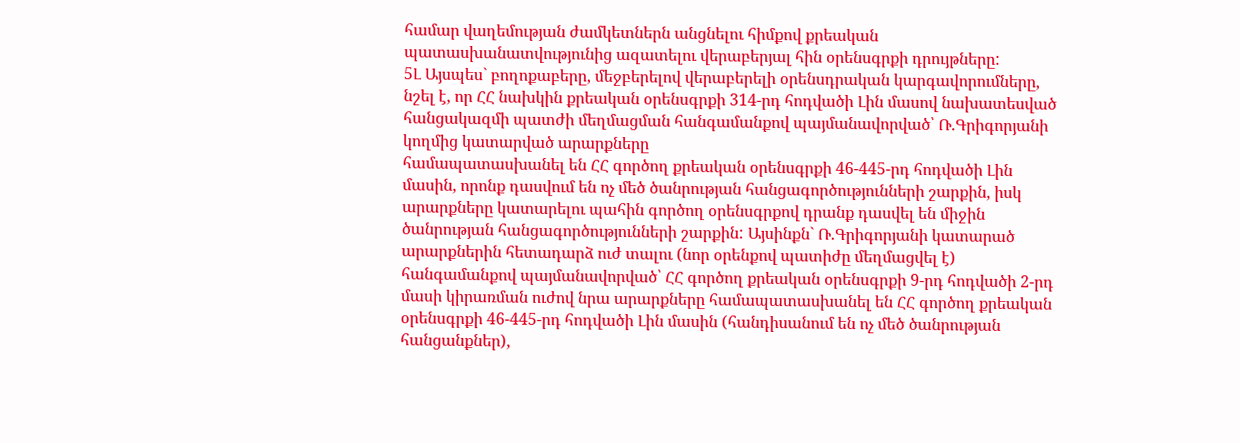համար վաղեմության ժամկետներն անցնելու հիմքով քրեական պատասխանատվությունից ազատելու վերաբերյալ հին օրենսգրքի դրույթները:
5Լ Այսպես` բողոքաբերը, մեջբերելով վերաբերելի օրենսդրական կարգավորումները, նշել է, որ ՀՀ նախկին քրեական օրենսգրքի 314-րդ հոդվածի Լին մասով նախատեսված հանցակազմի պատժի մեղմացման հանգամանքով պայմանավորված՝ Ռ.Գրիգորյանի կողմից կատարված արարքները
համապատասխանել են ՀՀ գործող քրեական օրենսգրքի 46-445-րդ հոդվածի Լին մասին, որոնք դասվում են ոչ մեծ ծանրության հանցագործությունների շարքին, իսկ արարքները կատարելու պահին գործող օրենսգրքով դրանք դասվել են միջին ծանրության հանցագործությունների շարքին: Այսինքն` Ռ.Գրիգորյանի կատարած արարքներին հետադարձ ուժ տալու (նոր օրենքով պատիժը մեղմացվել է) հանգամանքով պայմանավորված՝ ՀՀ գործող քրեական օրենսգրքի 9-րդ հոդվածի 2-րդ մասի կիրառման ուժով նրա արարքները համապատասխանել են ՀՀ գործող քրեական օրենսգրքի 46-445-րդ հոդվածի Լին մասին (հանդիսանում են ոչ մեծ ծանրության հանցանքներ),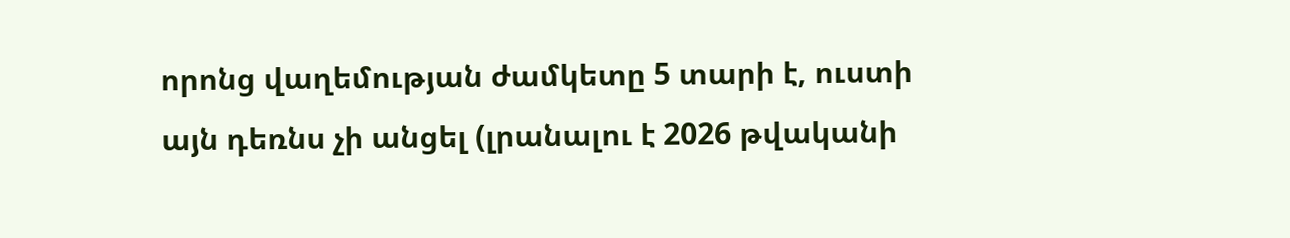որոնց վաղեմության ժամկետը 5 տարի է, ուստի այն դեռնս չի անցել (լրանալու է 2026 թվականի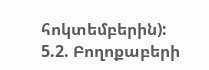հոկտեմբերին):
5.2. Բողոքաբերի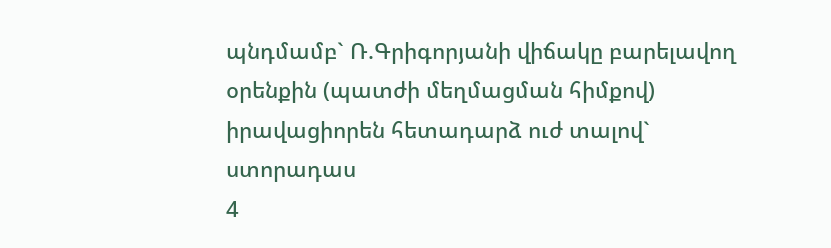պնդմամբ` Ռ.Գրիգորյանի վիճակը բարելավող օրենքին (պատժի մեղմացման հիմքով) իրավացիորեն հետադարձ ուժ տալով` ստորադաս
4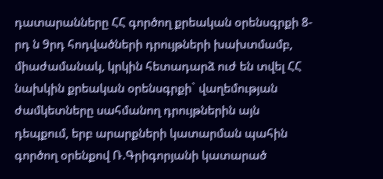դատարանները ՀՀ գործող քրեական օրենսգրքի 8-րդ ն 9րդ հոդվածների դրույթների խախտմամբ, միաժամանակ, կրկին հետադարձ ուժ են տվել ՀՀ նախկին քրեական օրենսգրքի` վաղեմության ժամկետները սահմանող դրույթներին այն դեպքում, երբ արարքների կատարման պահին գործող օրենքով Ռ.Գրիգորյանի կատարած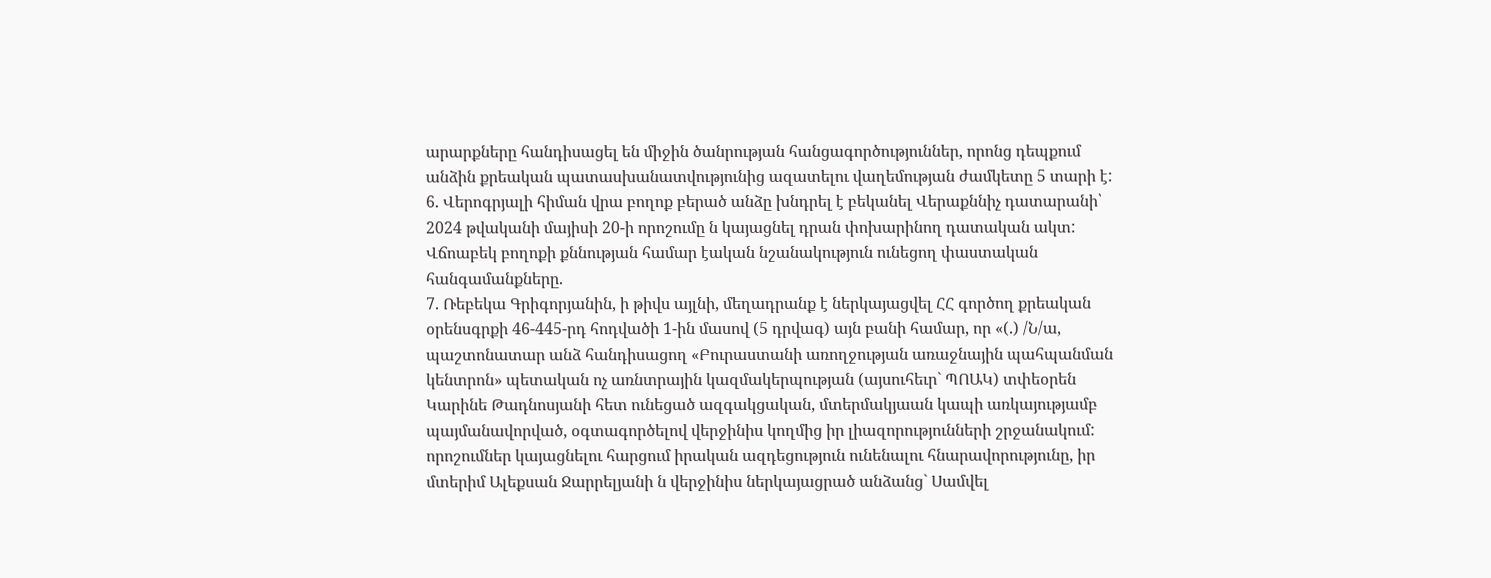արարքները հանդիսացել են միջին ծանրության հանցագործություններ, որոնց դեպքում անձին քրեական պատասխանատվությունից ազատելու վաղեմության ժամկետը 5 տարի է:
6. Վերոգրյալի հիման վրա բողոք բերած անձը խնդրել է բեկանել Վերաքննիչ դատարանի՝ 2024 թվականի մայիսի 20-ի որոշումը ն կայացնել դրան փոխարինող դատական ակտ:
Վճոաբեկ բողոքի քննության համար էական նշանակություն ունեցող փաստական հանգամանքները.
7. Ռեբեկա Գրիգորյանին, ի թիվս այլնի, մեղադրանք է ներկայացվել ՀՀ գործող քրեական օրենսգրքի 46-445-րդ հոդվածի 1-ին մասով (5 դրվագ) այն բանի համար, որ «(.) /Ն/ա, պաշտոնատար անձ հանդիսացող «Բուրաստանի առողջության առաջնային պահպանման կենտրոն» պետական ոչ առնտրային կազմակերպության (այսուհեւր` ՊՈԱԿ) տփեօրեն Կարինե Թադնոսյանի հետ ունեցած ազգակցական, մտերմակյաան կապի առկայությամբ պայմանավորված, օգտագործելով վերջինիս կողմից իր լիազորությունների շրջանակում: որոշումներ կայացնելու հարցում իրական ազդեցություն ունենալու հնարավորությունը, իր մտերիմ Ալեքսան Ջարրելյանի ն վերջինիս ներկայացրած անձանց` Սամվել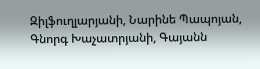Զիլֆուղլարյանի, Նարինե Պապոյան, Գնորգ Խաչատրյանի, Գայանն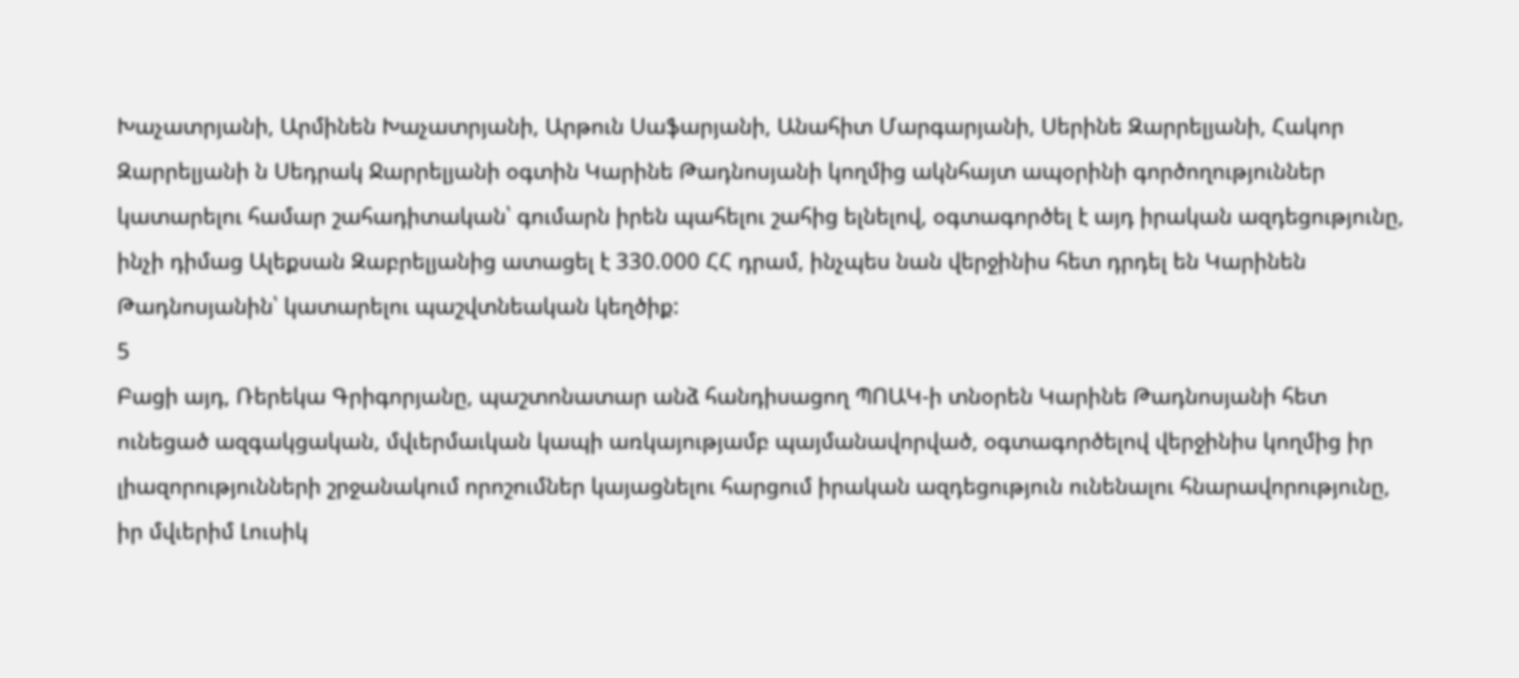Խաչատրյանի, Արմինեն Խաչատրյանի, Արթուն Սաֆարյանի, Անահիտ Մարգարյանի, Սերինե Զարրելյանի, Հակոր Զարրելյանի ն Սեդրակ Ջարրելյանի օգտին Կարինե Թադնոսյանի կողմից ակնհայտ ապօրինի գործողություններ կատարելու համար շահադիտական՝ գումարն իրեն պահելու շահից ելնելով, օգտագործել է այդ իրական ազդեցությունը, ինչի դիմաց Ալեքսան Զաբրելյանից ատացել է 330.000 ՀՀ դրամ, ինչպես նան վերջինիս հետ դրդել են Կարինեն Թադնոսյանին՝ կատարելու պաշվտնեական կեղծիք:
5
Բացի այդ, Ռերեկա Գրիգորյանը, պաշտոնատար անձ հանդիսացող ՊՈԱԿ-ի տնօրեն Կարինե Թադնոսյանի հետ ունեցած ազգակցական, մվւերմաւկան կապի առկայությամբ պայմանավորված, օգտագործելով վերջինիս կողմից իր լիազորությունների շրջանակում որոշումներ կայացնելու հարցում իրական ազդեցություն ունենալու հնարավորությունը, իր մվւերիմ Լուսիկ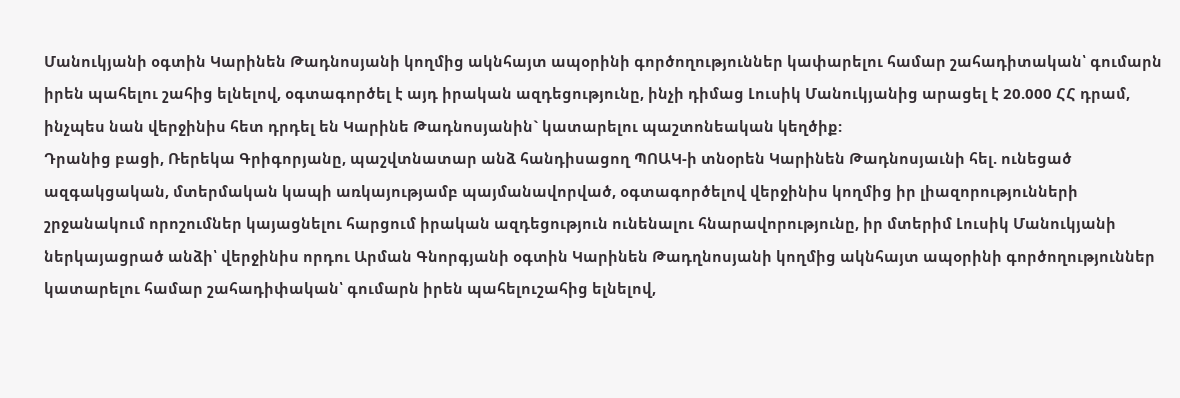Մանուկյանի օգտին Կարինեն Թադնոսյանի կողմից ակնհայտ ապօրինի գործողություններ կափարելու համար շահադիտական՝ գումարն իրեն պահելու շահից ելնելով, օգտագործել է այդ իրական ազդեցությունը, ինչի դիմաց Լուսիկ Մանուկյանից արացել է 20.000 ՀՀ դրամ, ինչպես նան վերջինիս հետ դրդել են Կարինե Թադնոսյանին` կատարելու պաշտոնեական կեղծիք:
Դրանից բացի, Ռերեկա Գրիգորյանը, պաշվտնատար անձ հանդիսացող ՊՈԱԿ-ի տնօրեն Կարինեն Թադնոսյաւնի հել. ունեցած ազգակցական, մտերմական կապի առկայությամբ պայմանավորված, օգտագործելով վերջինիս կողմից իր լիազորությունների շրջանակում որոշումներ կայացնելու հարցում իրական ազդեցություն ունենալու հնարավորությունը, իր մտերիմ Լուսիկ Մանուկյանի ներկայացրած անձի՝ վերջինիս որդու Արման Գնորգյանի օգտին Կարինեն Թադղնոսյանի կողմից ակնհայտ ապօրինի գործողություններ կատարելու համար շահադիփական՝ գումարն իրեն պահելուշահից ելնելով,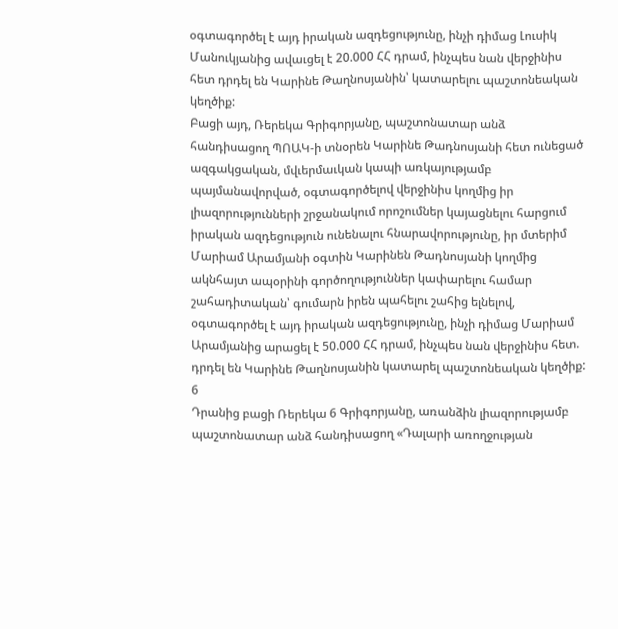օգտագործել է այդ իրական ազդեցությունը, ինչի դիմաց Լուսիկ Մանուկյանից ավաւցել է 20.000 ՀՀ դրամ, ինչպես նան վերջինիս հետ դրդել են Կարինե Թաղնոսյանին՝ կատարելու պաշտոնեական կեղծիք:
Բացի այդ, Ռերեկա Գրիգորյանը, պաշտոնատար անձ հանդիսացող ՊՈԱԿ-ի տնօրեն Կարինե Թադնոսյանի հետ ունեցած ազգակցական, մվւերմաւկան կապի առկայությամբ պայմանավորված, օգտագործելով վերջինիս կողմից իր լիազորությունների շրջանակում որոշումներ կայացնելու հարցում իրական ազդեցություն ունենալու հնարավորությունը, իր մտերիմ Մարիամ Արամյանի օգտին Կարինեն Թադնոսյանի կողմից ակնհայտ ապօրինի գործողություններ կափարելու համար շահադիտական՝ գումարն իրեն պահելու շահից ելնելով, օգտագործել է այդ իրական ազդեցությունը, ինչի դիմաց Մարիամ Արամյանից արացել է 50.000 ՀՀ դրամ, ինչպես նան վերջինիս հետ. դրդել են Կարինե Թաղնոսյանին կատարել պաշտոնեական կեղծիք:
6
Դրանից բացի Ռերեկա 6 Գրիգորյանը, առանձին լիազորությամբ
պաշտոնատար անձ հանդիսացող «Դալարի առողջության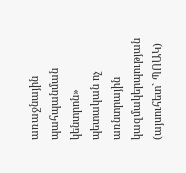առաջնային պահպանման կենտրոն» պետական ոչ առնտրային կազմակերպության (այսուհետ` ՊՈԱԿ)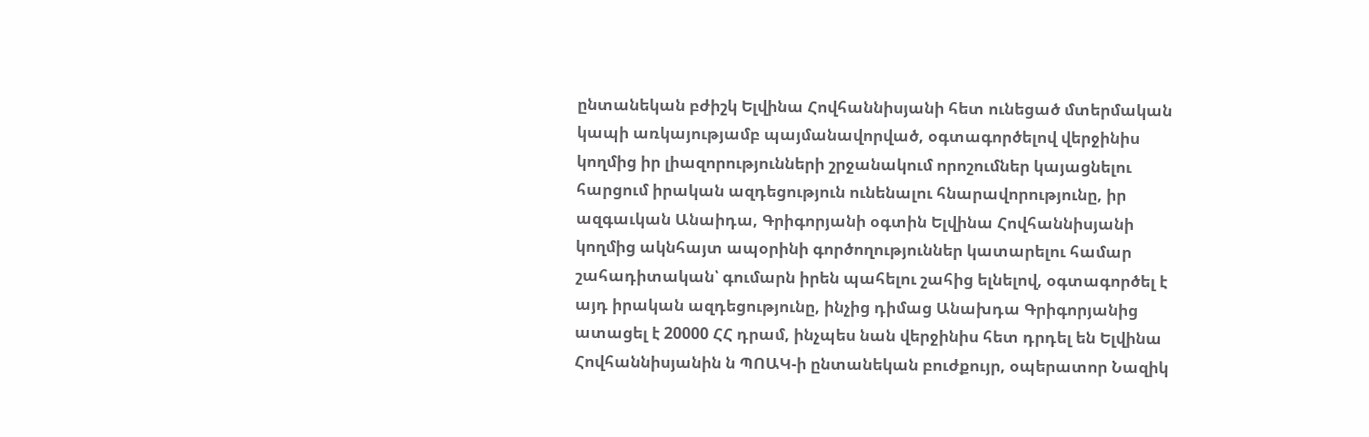ընտանեկան բժիշկ Ելվինա Հովհաննիսյանի հետ ունեցած մտերմական կապի առկայությամբ պայմանավորված, օգտագործելով վերջինիս կողմից իր լիազորությունների շրջանակում որոշումներ կայացնելու հարցում իրական ազդեցություն ունենալու հնարավորությունը, իր ազգաւկան Անաիդա, Գրիգորյանի օգտին Ելվինա Հովհաննիսյանի կողմից ակնհայտ ապօրինի գործողություններ կատարելու համար շահադիտական՝ գումարն իրեն պահելու շահից ելնելով, օգտագործել է այդ իրական ազդեցությունը, ինչից դիմաց Անախդա Գրիգորյանից ատացել է 20000 ՀՀ դրամ, ինչպես նան վերջինիս հետ դրդել են Ելվինա Հովհաննիսյանին ն ՊՈԱԿ-ի ընտանեկան բուժքույր, օպերատոր Նազիկ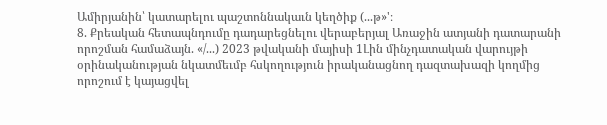Ամիրյանին՝ կատարելու պաշտոննակաւն կեղծիք (...թ»'։
8. Քրեական հետապնդումը դադարեցնելու վերաբերյալ Առաջին ատյանի դատարանի որոշման համաձայն. «/...) 2023 թվականի մայիսի 1Լին մինչդատական վարույթի օրինականության նկատմեւմբ հսկողություն իրականացնող դազտախազի կողմից որոշում է կայացվել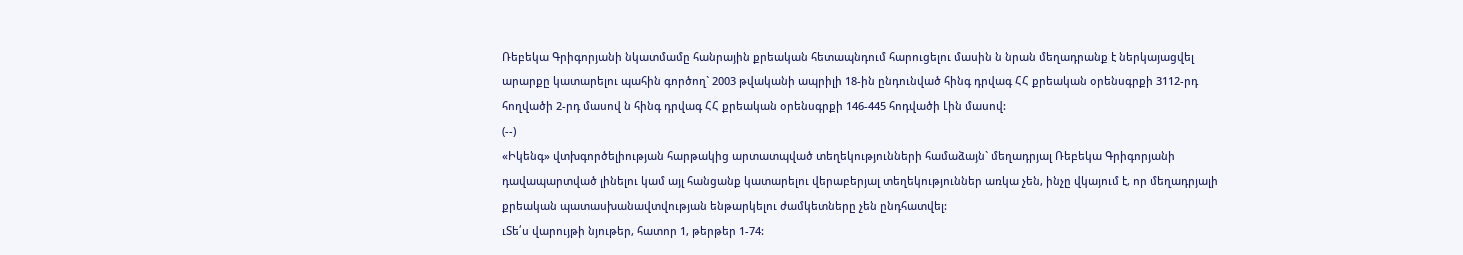Ռեբեկա Գրիգորյանի նկատմամը հանրային քրեական հետապնդում հարուցելու մասին ն նրան մեղադրանք է ներկայացվել արարքը կատարելու պահին գործող` 2003 թվականի ապրիլի 18-ին ընդունված հինգ դրվագ ՀՀ քրեական օրենսգրքի 3112-րդ հողվածի 2-րդ մասով ն հինգ դրվագ ՀՀ քրեական օրենսգրքի 146-445 հոդվածի Լին մասով:
(--)
«Իկենգ» վտխգործելիության հարթակից արտատպված տեղեկությունների համաձայն` մեղադրյալ Ռեբեկա Գրիգորյանի դավապարտված լինելու կամ այլ հանցանք կատարելու վերաբերյալ տեղեկություններ առկա չեն, ինչը վկայում է, որ մեղադրյալի քրեական պատասխանավտվության ենթարկելու ժամկետները չեն ընդհատվել:
ւՏե՛ս վարույթի նյութեր, հատոր 1, թերթեր 1-74: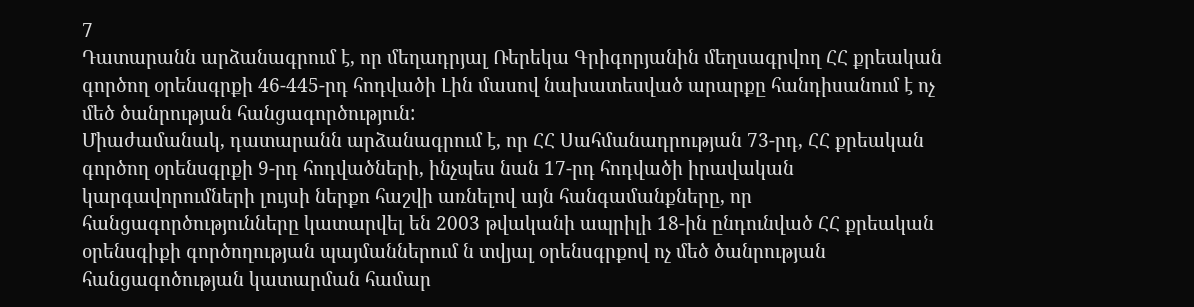7
Դատարանն արձանագրում է, որ մեղադրյալ Ռերեկա Գրիգորյանին մեղսագրվող ՀՀ քրեական գործող օրենսգրքի 46-445-րդ հոդվածի Լին մասով նախատեսված արարքը հանդիսանում է ոչ մեծ ծանրության հանցագործություն:
Միաժամանակ, դատարանն արձանագրում է, որ ՀՀ Սահմանադրության 73-րդ, ՀՀ քրեական գործող օրենսգրքի 9-րդ հոդվածների, ինչպես նան 17-րդ հոդվածի իրավական կարգավորումների լույսի ներքո հաշվի առնելով այն հանգամանքները, որ հանցագործությունները կատարվել են 2003 թվականի ապրիլի 18-ին ընդունված ՀՀ քրեական օրենսգիքի գործողության պայմաններում ն տվյալ օրենսգրքով ոչ մեծ ծանրության հանցագոծության կատարման համար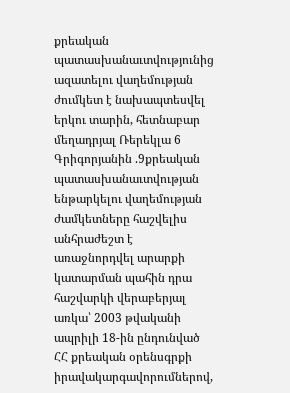քրեական
պատասխանաւտվությունից ազատելու վաղեմության ժումկետ է նախապտեսվել երկու տարին, հետնաբար մեղադրյալ Ռերեկլա 6 Գրիգորյանին .9քրեական պատասխանաւտվության ենթարկելու վաղեմության ժամկետները հաշվելիս անհրաժեշտ է առաջնորդվել արարքի կատարման պահին դրա հաշվարկի վերաբերյալ առկա՝ 2003 թվականի ապրիլի 18-ին ընդունված ՀՀ քրեական օրենսգրքի իրավակարգավորումներով,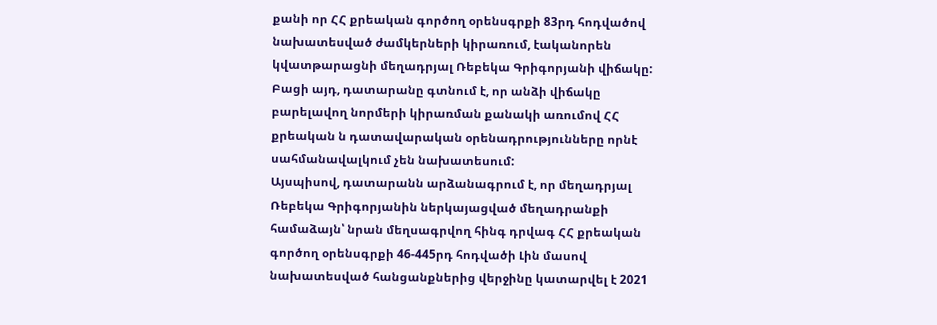քանի որ ՀՀ քրեական գործող օրենսգրքի 83րդ հոդվածով նախատեսված ժամկերների կիրառում, էականորեն կվատթարացնի մեղադրյալ Ռեբեկա Գրիգորյանի վիճակը:
Բացի այդ, դատարանը գտնում է, որ անձի վիճակը բարելավող նորմերի կիրառման քանակի առումով ՀՀ քրեական ն դատավարական օրենադրությունները որնէ սահմանավալկում չեն նախատեսում:
Այսպիսով, դատարանն արձանագրում է, որ մեղադրյալ Ռեբեկա Գրիգորյանին ներկայացված մեղադրանքի համաձայն՝ նրան մեղսագրվող հինգ դրվագ ՀՀ քրեական գործող օրենսգրքի 46-445րդ հոդվածի Լին մասով նախատեսված հանցանքներից վերջինը կատարվել է 2021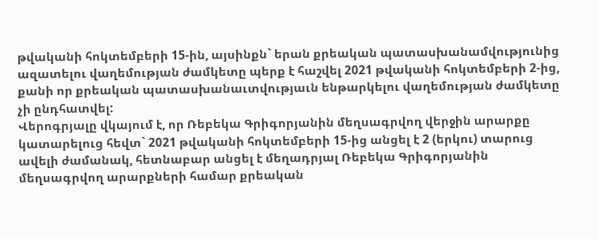թվականի հոկտեմբերի 15-ին, այսինքն` երան քրեական պատասխանամվությունից ազատելու վաղեմության ժամկետը պերք է հաշվել 2021 թվականի հոկտեմբերի 2-ից, քանի որ քրեական պատասխանաւտվությաւն ենթարկելու վաղեմության ժամկետը չի ընդհատվել:
Վերոգրյալը վկայում է, որ Ռեբեկա Գրիգորյանին մեղսագրվող վերջին արարքը կատարելուց հեվտ` 2021 թվականի հոկտեմբերի 15-ից անցել է 2 (երկու) տարուց ավելի ժամանակ, հետնաբար անցել է մեղադրյալ Ռեբեկա Գրիգորյանին մեղսագրվող արարքների համար քրեական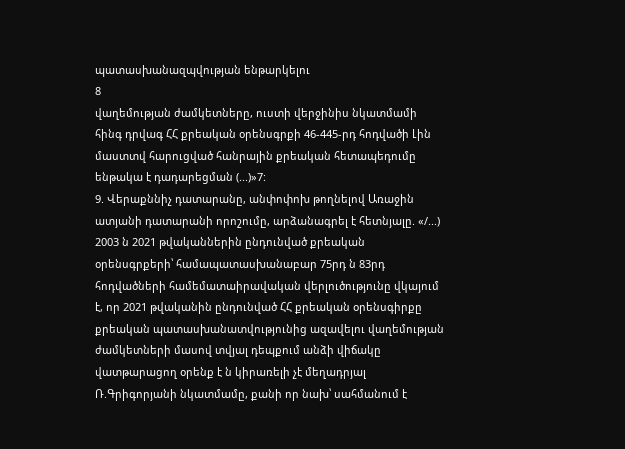պատասխանազպվության ենթարկելու
8
վաղեմության ժամկետները, ուստի վերջինիս նկատմամի հինգ դրվագ ՀՀ քրեական օրենսգրքի 46-445-րդ հոդվածի Լին մաստտվ հարուցված հանրային քրեական հետապեդումը ենթակա է դադարեցման (...)»7:
9. Վերաքննիչ դատարանը, անփոփոխ թողնելով Առաջին ատյանի դատարանի որոշումը, արձանագրել է հետնյալը. «/...) 2003 ն 2021 թվականներին ընդունված քրեական օրենսգրքերի՝ համապատասխանաբար 75րդ ն 83րդ հոդվածների համեմատաիրավական վերլուծությունը վկայում է, որ 2021 թվականին ընդունված ՀՀ քրեական օրենսգիրքը քրեական պատասխանատվությունից ազավելու վաղեմության ժամկետների մասով տվյալ դեպքում անձի վիճակը վատթարացող օրենք է ն կիրառելի չէ մեղադրյալ Ռ.Գրիգորյանի նկատմամը, քանի որ նախ՝ սահմանում է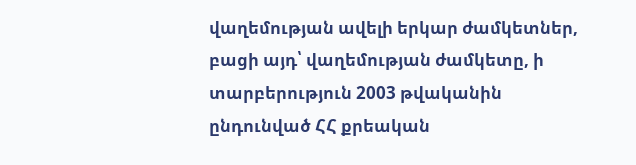վաղեմության ավելի երկար ժամկետներ, բացի այդ՝ վաղեմության ժամկետը, ի տարբերություն 2003 թվականին ընդունված ՀՀ քրեական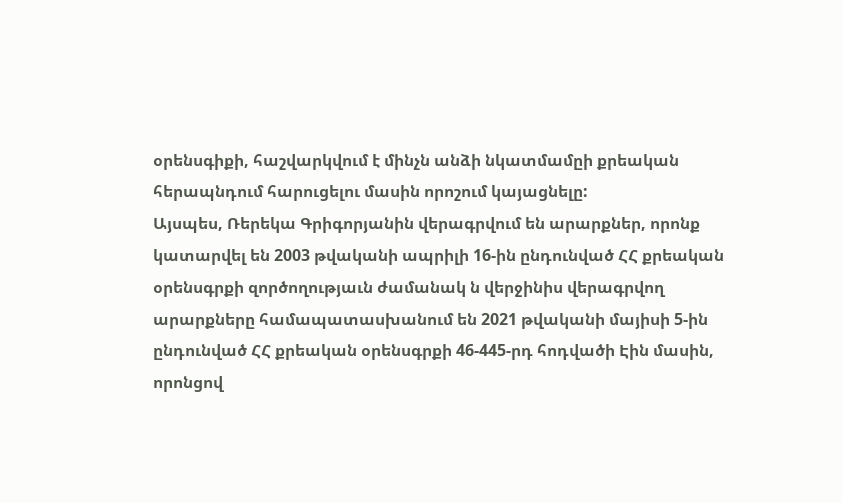օրենսգիքի, հաշվարկվում է մինչն անձի նկատմամըի քրեական հերապնդում հարուցելու մասին որոշում կայացնելը:
Այսպես, Ռերեկա Գրիգորյանին վերագրվում են արարքներ, որոնք կատարվել են 2003 թվականի ապրիլի 16-ին ընդունված ՀՀ քրեական օրենսգրքի զործողությաւն ժամանակ ն վերջինիս վերագրվող արարքները համապատասխանում են 2021 թվականի մայիսի 5-ին ընդունված ՀՀ քրեական օրենսգրքի 46-445-րդ հոդվածի Էին մասին, որոնցով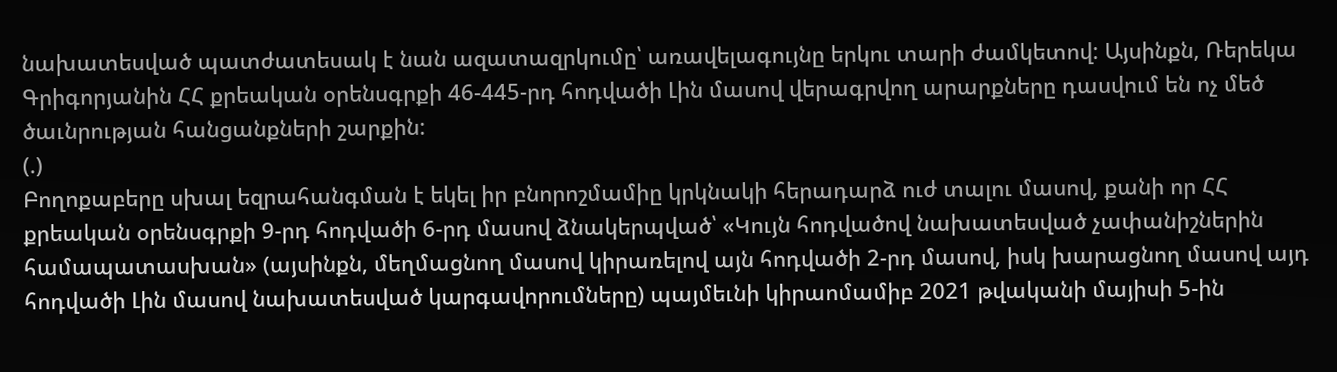նախատեսված պատժատեսակ է նան ազատազրկումը՝ առավելագույնը երկու տարի ժամկետով: Այսինքն, Ռերեկա Գրիգորյանին ՀՀ քրեական օրենսգրքի 46-445-րդ հոդվածի Լին մասով վերագրվող արարքները դասվում են ոչ մեծ ծաւնրության հանցանքների շարքին:
(.)
Բողոքաբերը սխալ եզրահանգման է եկել իր բնորոշմամիը կրկնակի հերադարձ ուժ տալու մասով, քանի որ ՀՀ քրեական օրենսգրքի 9-րդ հոդվածի 6-րդ մասով ձնակերպված՝ «Կույն հոդվածով նախատեսված չափանիշներին
համապատասխան» (այսինքն, մեղմացնող մասով կիրառելով այն հոդվածի 2-րդ մասով, իսկ խարացնող մասով այդ հոդվածի Լին մասով նախատեսված կարգավորումները) պայմեւնի կիրաոմամիբ 2021 թվականի մայիսի 5-ին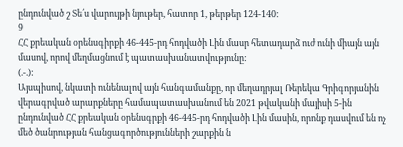ընդունված շ Տե՛ս վարույթի նյութեր, հատոր 1, թերթեր 124-140:
9
ՀՀ քրեական օրենսգիրքի 46-445-րդ հոդվածի Լին մասր հետադարձ ուժ ունի միայն այն մասով, որով մեղմացնում է պատասխանատվությունը:
(.-.):
Այսպիսով, նկատի ունենալով այն հանգամանքը, որ մեղադրյալ Ռերեկա Գրիգորյանին վերագրված արարքները համապատասխանում են 2021 թվականի մայիսի 5-ին ընդունված ՀՀ քրեական օրենսգրքի 46-445-րդ հոդվածի Լին մասին, որոնք դասվում են ոչ մեծ ծանրության հանցագործությունների շարքին ն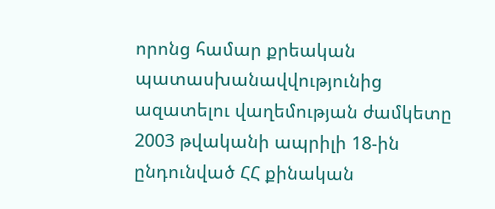որոնց համար քրեական պատասխանավվությունից ազատելու վաղեմության ժամկետը 2003 թվականի ապրիլի 18-ին ընդունված ՀՀ քինական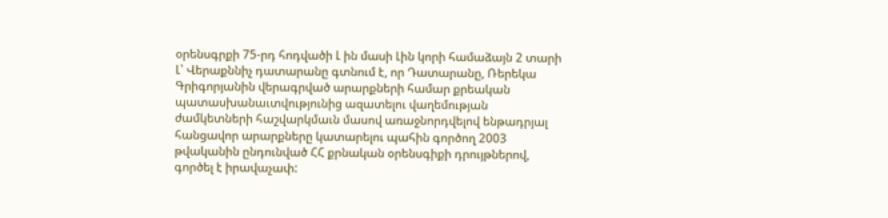օրենսգրքի 75-րդ հոդվածի Լ ին մասի Լին կորի համաձայն 2 տարի Լ՝ Վերաքննիչ դատարանը գտնում է, որ Դատարանը, Ռերեկա Գրիգորյանին վերագրված արարքների համար քրեական պատասխանաւտվությունից ազատելու վաղեմության ժամկետների հաշվարկմաւն մասով առաջնորդվելով ենթադրյալ հանցավոր արարքները կատարելու պահին գործող 2003 թվականին ընդունված ՀՀ քրնական օրենսգիքի դրույթներով, գործել է իրավաչափ: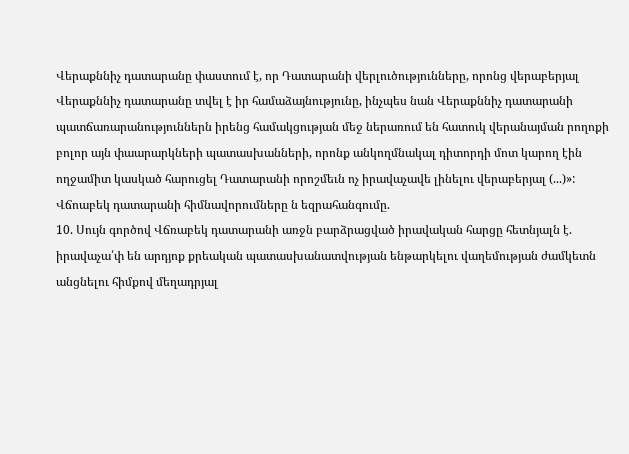Վերաքննիչ դատարանը փաստում է, որ Դատարանի վերլուծությունները, որոնց վերաբերյալ Վերաքննիչ դատարանը տվել է իր համաձայնությունը, ինչպես նան Վերաքննիչ դատարանի պատճառարանություններն իրենց համակցության մեջ ներառում են հատուկ վերանայման րողոքի բոլոր այն փաարարկների պատասխանների, որոնք անկողմնակալ դիտորդի մոտ կարող էին ողջամիտ կասկած հարուցել Դատարանի որոշմեւն ոչ իրավաչավե լինելու վերաբերյալ (...)»:
Վճոաբեկ դատարանի հիմնավորումները ն եզրահանգումը.
10. Սույն գործով Վճռաբեկ դատարանի առջն բարձրացված իրավական հարցը հետնյալն է. իրավաչա՛փ են արդյոք քրեական պատասխանատվության ենթարկելու վաղեմության ժամկետն անցնելու հիմքով մեղադրյալ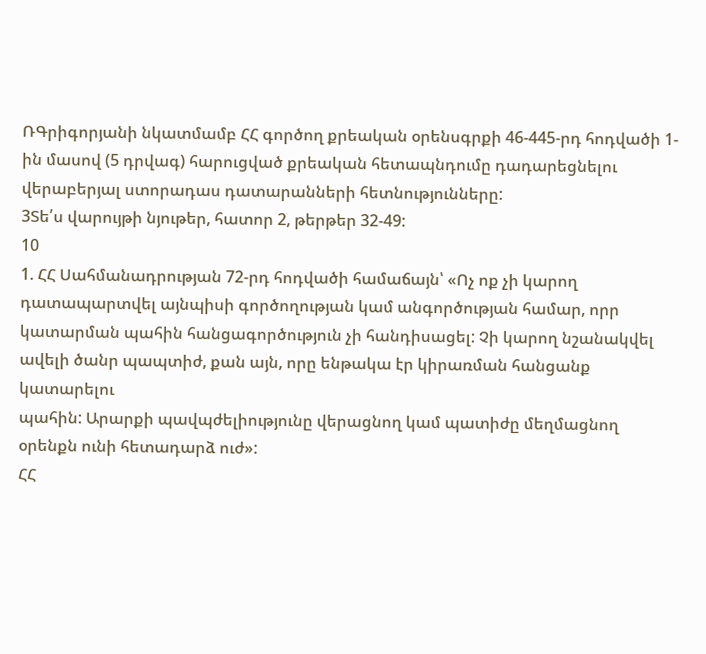ՌԳրիգորյանի նկատմամբ ՀՀ գործող քրեական օրենսգրքի 46-445-րդ հոդվածի 1-ին մասով (5 դրվագ) հարուցված քրեական հետապնդումը դադարեցնելու վերաբերյալ ստորադաս դատարանների հետնությունները:
3Տե՛ս վարույթի նյութեր, հատոր 2, թերթեր 32-49:
10
1. ՀՀ Սահմանադրության 72-րդ հոդվածի համաճայն՝ «Ոչ ոք չի կարող
դատապարտվել այնպիսի գործողության կամ անգործության համար, որր
կատարման պահին հանցագործություն չի հանդիսացել: Չի կարող նշանակվել
ավելի ծանր պապտիժ, քան այն, որը ենթակա էր կիրառման հանցանք կատարելու
պահին: Արարքի պավպժելիությունը վերացնող կամ պատիժը մեղմացնող օրենքն ունի հետադարձ ուժ»:
ՀՀ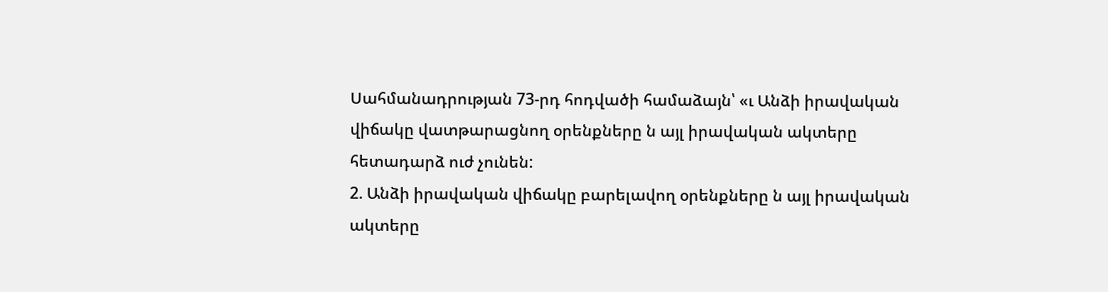Սահմանադրության 73-րդ հոդվածի համաձայն՝ «ւ Անձի իրավական վիճակը վատթարացնող օրենքները ն այլ իրավական ակտերը հետադարձ ուժ չունեն:
2. Անձի իրավական վիճակը բարելավող օրենքները ն այլ իրավական ակտերը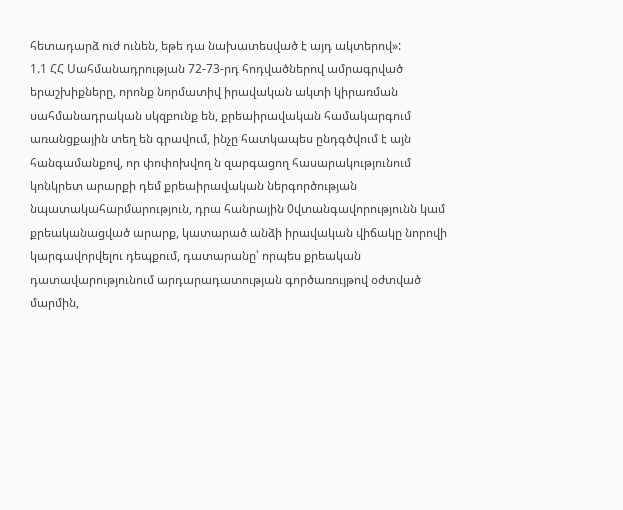հետադարձ ուժ ունեն, եթե դա նախատեսված է այդ ակտերով»:
1.1 ՀՀ Սահմանադրության 72-73-րդ հոդվածներով ամրագրված երաշխիքները, որոնք նորմատիվ իրավական ակտի կիրառման սահմանադրական սկզբունք են, քրեաիրավական համակարգում առանցքային տեղ են գրավում, ինչը հատկապես ընդգծվում է այն հանգամանքով, որ փոփոխվող ն զարգացող հասարակությունում կոնկրետ արարքի դեմ քրեաիրավական ներգործության
նպատակահարմարություն, դրա հանրային 0վտանգավորությունն կամ քրեականացված արարք, կատարած անձի իրավական վիճակը նորովի կարգավորվելու դեպքում, դատարանը՝ որպես քրեական դատավարությունում արդարադատության գործառույթով օժտված մարմին,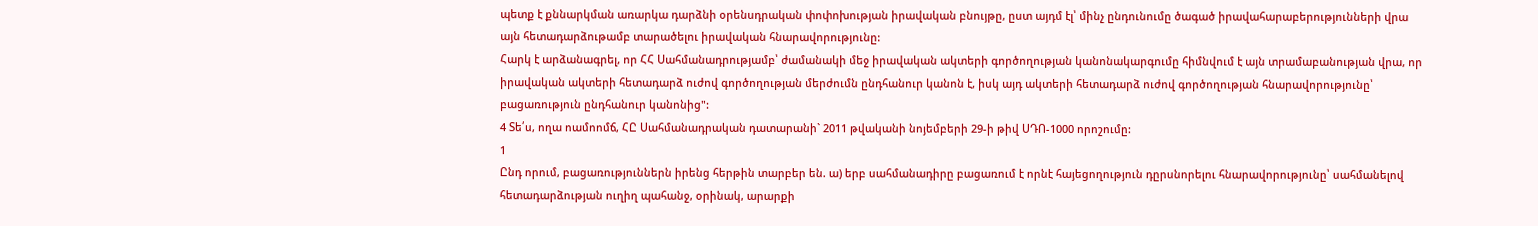պետք է քննարկման առարկա դարձնի օրենսդրական փոփոխության իրավական բնույթը, ըստ այդմ էլ՝ մինչ ընդունումը ծագած իրավահարաբերությունների վրա այն հետադարձութամբ տարածելու իրավական հնարավորությունը:
Հարկ է արձանագրել, որ ՀՀ Սահմանադրությամբ՝ ժամանակի մեջ իրավական ակտերի գործողության կանոնակարգումը հիմնվում է այն տրամաբանության վրա, որ իրավական ակտերի հետադարձ ուժով գործողության մերժումն ընդհանուր կանոն է, իսկ այդ ակտերի հետադարձ ուժով գործողության հնարավորությունը՝ բացառություն ընդհանուր կանոնից":
4 Տե՛ս, ողա ոամոոմճ, ՀԸ Սահմանադրական դատարանի` 2011 թվականի նոյեմբերի 29-ի թիվ ՍԴՈ-1000 որոշումը:
1
Ընդ որում, բացառություններն իրենց հերթին տարբեր են. ա) երբ սահմանադիրը բացառում է որնէ հայեցողություն դըրսնորելու հնարավորությունը՝ սահմանելով հետադարձության ուղիղ պահանջ, օրինակ, արարքի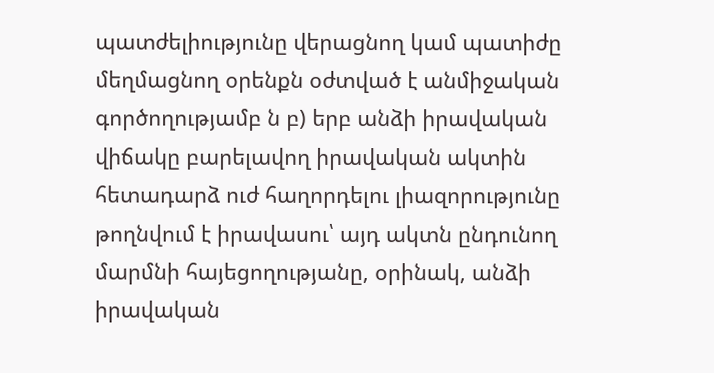պատժելիությունը վերացնող կամ պատիժը մեղմացնող օրենքն օժտված է անմիջական գործողությամբ ն բ) երբ անձի իրավական վիճակը բարելավող իրավական ակտին հետադարձ ուժ հաղորդելու լիազորությունը թողնվում է իրավասու՝ այդ ակտն ընդունող մարմնի հայեցողությանը, օրինակ, անձի իրավական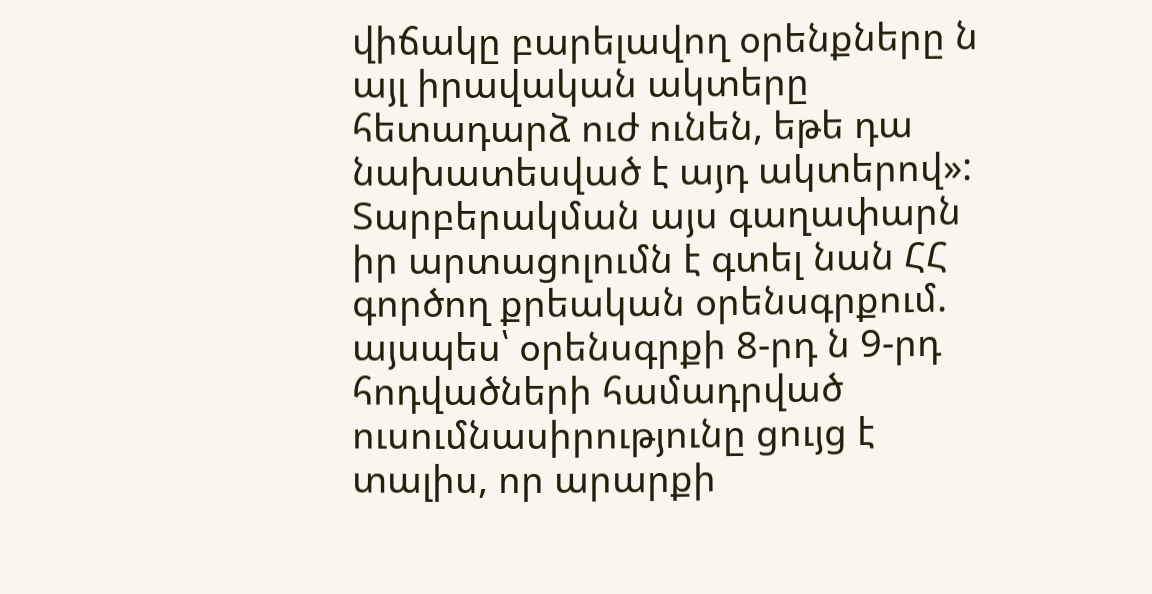վիճակը բարելավող օրենքները ն այլ իրավական ակտերը հետադարձ ուժ ունեն, եթե դա նախատեսված է այդ ակտերով»: Տարբերակման այս գաղափարն իր արտացոլումն է գտել նան ՀՀ գործող քրեական օրենսգրքում. այսպես՝ օրենսգրքի 8-րդ ն 9-րդ հոդվածների համադրված ուսումնասիրությունը ցույց է տալիս, որ արարքի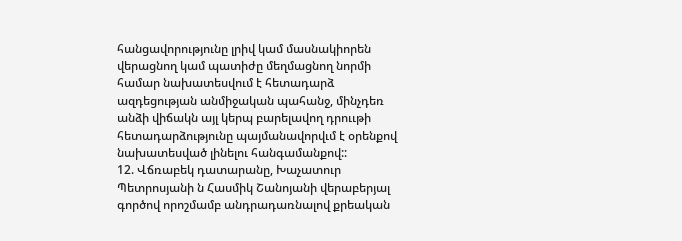հանցավորությունը լրիվ կամ մասնակիորեն վերացնող կամ պատիժը մեղմացնող նորմի համար նախատեսվում է հետադարձ ազդեցության անմիջական պահանջ, մինչդեռ անձի վիճակն այլ կերպ բարելավող դրոււթի հետադարձությունը պայմանավորվւմ է օրենքով նախատեսված լինելու հանգամանքով::
12. Վճռաբեկ դատարանը, Խաչատուր Պետրոսյանի ն Հասմիկ Շանոյանի վերաբերյալ գործով որոշմամբ անդրադառնալով քրեական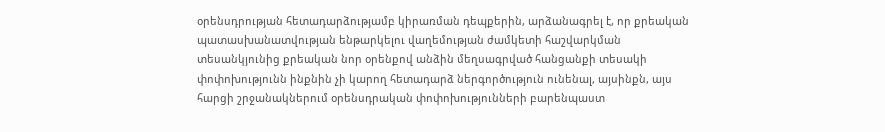օրենսդրության հետադարձությամբ կիրառման դեպքերին, արձանագրել է, որ քրեական պատասխանատվության ենթարկելու վաղեմության ժամկետի հաշվարկման տեսանկյունից քրեական նոր օրենքով անձին մեղսագրված հանցանքի տեսակի փոփոխությունն ինքնին չի կարող հետադարձ ներգործություն ունենալ, այսինքն, այս հարցի շրջանակներում օրենսդրական փոփոխությունների բարենպաստ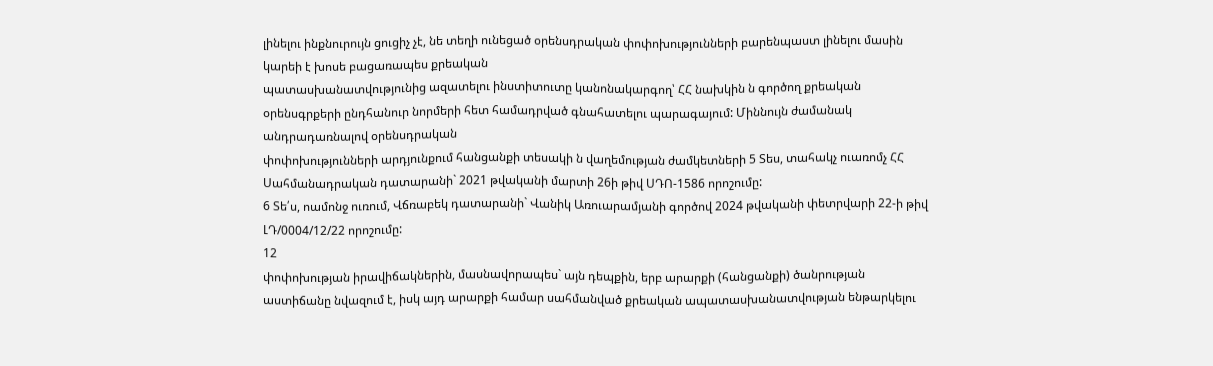լինելու ինքնուրույն ցուցիչ չէ, նե տեղի ունեցած օրենսդրական փոփոխությունների բարենպաստ լինելու մասին կարեի է խոսե բացառապես քրեական
պատասխանատվությունից ազատելու ինստիտուտը կանոնակարգող՝ ՀՀ նախկին ն գործող քրեական օրենսգրքերի ընդհանուր նորմերի հետ համադրված գնահատելու պարագայում: Միննույն ժամանակ անդրադառնալով օրենսդրական
փոփոխությունների արդյունքում հանցանքի տեսակի ն վաղեմության ժամկետների 5 Տես, տահակչ ուառոմչ ՀՀ Սահմանադրական դատարանի` 2021 թվականի մարտի 26ի թիվ ՍԴՈ-1586 որոշումը:
6 Տե՛ս, ոամոնջ ուռում, Վճռաբեկ դատարանի` Վանիկ Առուարամյանի գործով 2024 թվականի փետրվարի 22-ի թիվ ԼԴ/0004/12/22 որոշումը:
12
փոփոխության իրավիճակներին, մասնավորապես` այն դեպքին, երբ արարքի (հանցանքի) ծանրության աստիճանը նվազում է, իսկ այդ արարքի համար սահմանված քրեական ապատասխանատվության ենթարկելու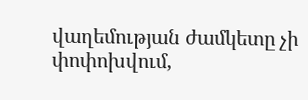վաղեմության ժամկետը չի փոփոխվում,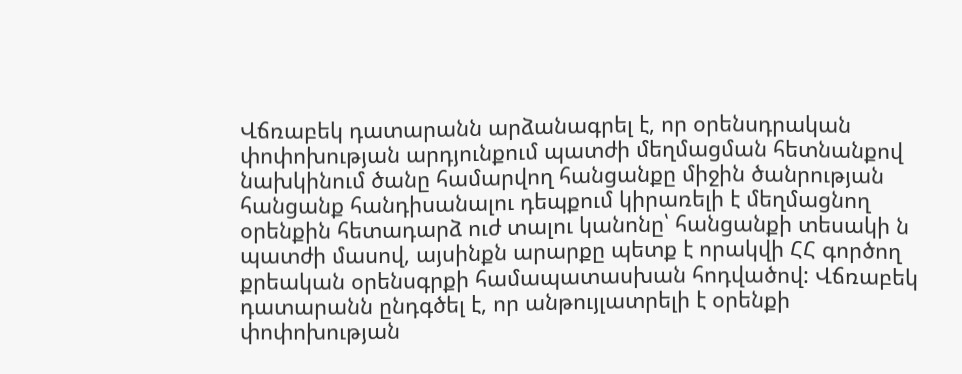Վճռաբեկ դատարանն արձանագրել է, որ օրենսդրական փոփոխության արդյունքում պատժի մեղմացման հետնանքով նախկինում ծանը համարվող հանցանքը միջին ծանրության հանցանք հանդիսանալու դեպքում կիրառելի է մեղմացնող օրենքին հետադարձ ուժ տալու կանոնը՝ հանցանքի տեսակի ն պատժի մասով, այսինքն արարքը պետք է որակվի ՀՀ գործող քրեական օրենսգրքի համապատասխան հոդվածով: Վճռաբեկ դատարանն ընդգծել է, որ անթույլատրելի է օրենքի փոփոխության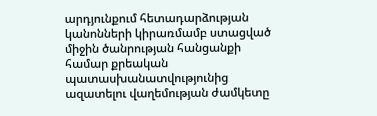արդյունքում հետադարձության կանոնների կիրառմամբ ստացված միջին ծանրության հանցանքի համար քրեական պատասխանատվությունից ազատելու վաղեմության ժամկետը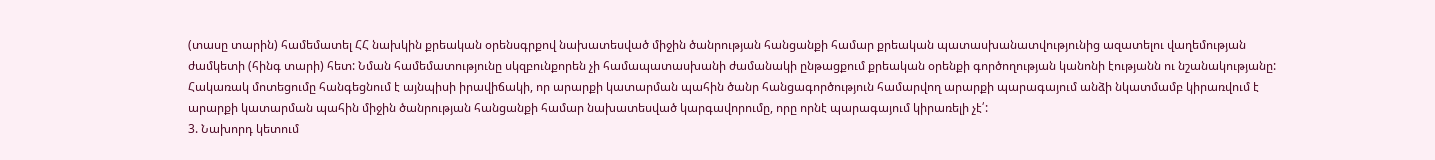(տասը տարին) համեմատել ՀՀ նախկին քրեական օրենսգրքով նախատեսված միջին ծանրության հանցանքի համար քրեական պատասխանատվությունից ազատելու վաղեմության ժամկետի (հինգ տարի) հետ: Նման համեմատությունը սկզբունքորեն չի համապատասխանի ժամանակի ընթացքում քրեական օրենքի գործողության կանոնի էությանն ու նշանակությանը: Հակառակ մոտեցումը հանգեցնում է այնպիսի իրավիճակի, որ արարքի կատարման պահին ծանր հանցագործություն համարվող արարքի պարագայում անձի նկատմամբ կիրառվում է արարքի կատարման պահին միջին ծանրության հանցանքի համար նախատեսված կարգավորումը, որը որնէ պարագայում կիրառելի չէ՛:
3. Նախորդ կետում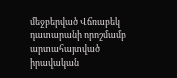մեջբերված Վճռաբեկ դատարանի որոշմամբ
արտահայտված իրավական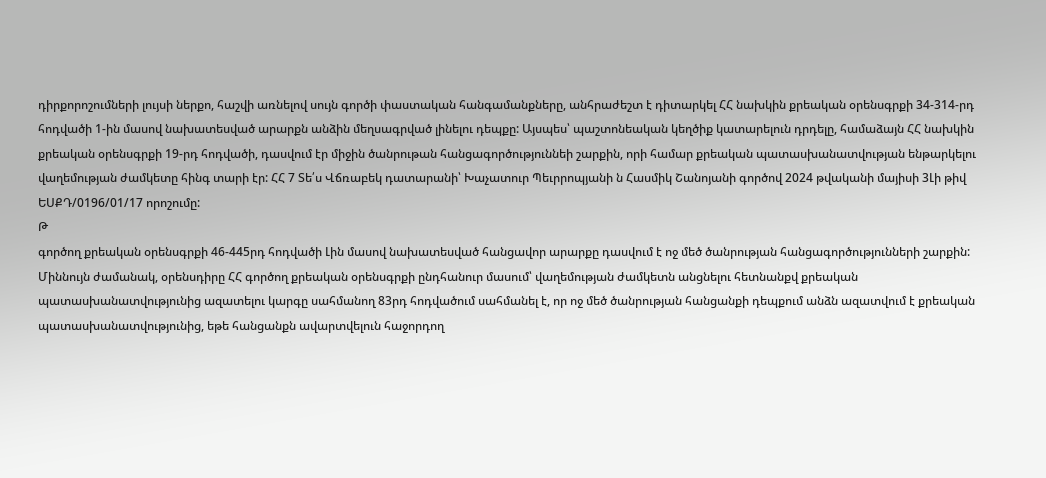դիրքորոշումների լույսի ներքո, հաշվի առնելով սույն գործի փաստական հանգամանքները, անհրաժեշտ է դիտարկել ՀՀ նախկին քրեական օրենսգրքի 34-314-րդ հոդվածի 1-ին մասով նախատեսված արարքն անձին մեղսագրված լինելու դեպքը: Այսպես՝ պաշտոնեական կեղծիք կատարելուն դրդելը, համաձայն ՀՀ նախկին քրեական օրենսգրքի 19-րդ հոդվածի, դասվում էր միջին ծանրութան հանցագործություննեի շարքին, որի համար քրեական պատասխանատվության ենթարկելու վաղեմության ժամկետը հինգ տարի էր: ՀՀ 7 Տե՛ս Վճռաբեկ դատարանի՝ Խաչատուր Պեւրրոպյանի ն Հասմիկ Շանոյանի գործով 2024 թվականի մայիսի 3Լի թիվ ԵՍՔԴ/0196/01/17 որոշումը:
Թ
գործող քրեական օրենսգրքի 46-445րդ հոդվածի Լին մասով նախատեսված հանցավոր արարքը դասվում է ոջ մեծ ծանրության հանցագործությունների շարքին: Միննույն ժամանակ, օրենսդիրը ՀՀ գործող քրեական օրենսգրքի ընդհանուր մասում՝ վաղեմության ժամկետն անցնելու հետնանքվ քրեական
պատասխանատվությունից ազատելու կարգը սահմանող 83րդ հոդվածում սահմանել է, որ ոջ մեծ ծանրության հանցանքի դեպքում անձն ազատվում է քրեական պատասխանատվությունից, եթե հանցանքն ավարտվելուն հաջորդող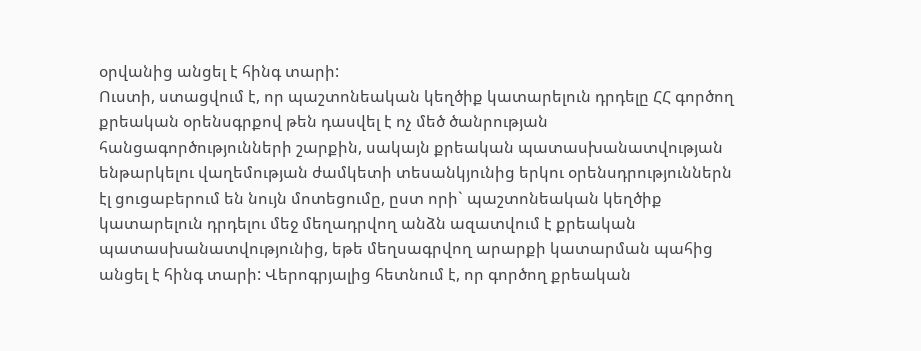օրվանից անցել է հինգ տարի:
Ուստի, ստացվում է, որ պաշտոնեական կեղծիք կատարելուն դրդելը ՀՀ գործող քրեական օրենսգրքով թեն դասվել է ոչ մեծ ծանրության հանցագործությունների շարքին, սակայն քրեական պատասխանատվության ենթարկելու վաղեմության ժամկետի տեսանկյունից երկու օրենսդրություններն էլ ցուցաբերում են նույն մոտեցումը, ըստ որի` պաշտոնեական կեղծիք կատարելուն դրդելու մեջ մեղադրվող անձն ազատվում է քրեական պատասխանատվությունից, եթե մեղսագրվող արարքի կատարման պահից անցել է հինգ տարի: Վերոգրյալից հետնում է, որ գործող քրեական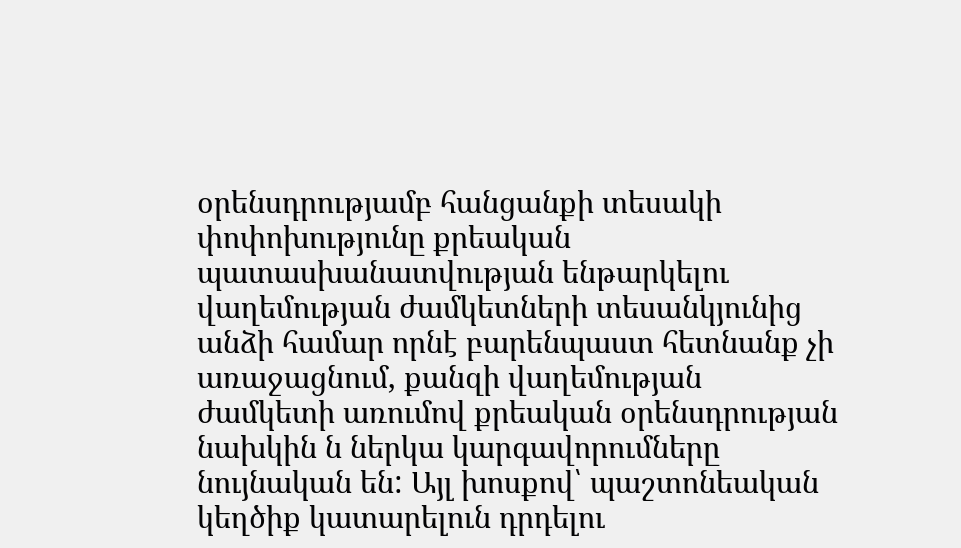օրենսդրությամբ հանցանքի տեսակի փոփոխությունը քրեական պատասխանատվության ենթարկելու վաղեմության ժամկետների տեսանկյունից անձի համար որնէ բարենպաստ հետնանք չի առաջացնում, քանզի վաղեմության ժամկետի առումով քրեական օրենսդրության նախկին ն ներկա կարգավորումները նույնական են: Այլ խոսքով՝ պաշտոնեական կեղծիք կատարելուն դրդելու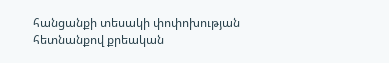հանցանքի տեսակի փոփոխության հետնանքով քրեական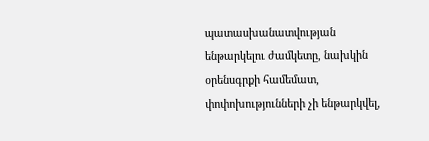պատասխանատվության ենթարկելու ժամկետը, նախկին օրենսգրքի համեմատ, փոփոխությունների չի ենթարկվել,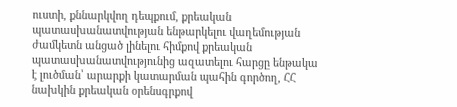ուստի, քննարկվող դեպքում, քրեական պատասխանատվության ենթարկելու վաղեմության ժամկետն անցած լինելու հիմքով քրեական պատասխանատվությունից ազատելու հարցը ենթակա է լուծման՝ արարքի կատարման պահին գործող, ՀՀ նախկին քրեական օրենսգրքով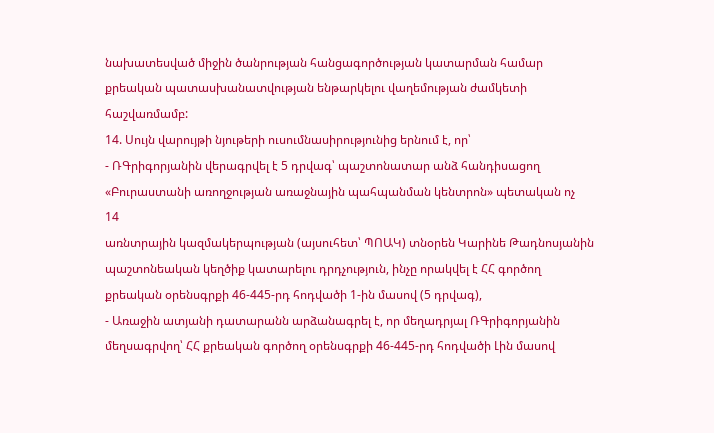նախատեսված միջին ծանրության հանցագործության կատարման համար քրեական պատասխանատվության ենթարկելու վաղեմության ժամկետի հաշվառմամբ:
14. Սույն վարույթի նյութերի ուսումնասիրությունից երնում է, որ՝
- ՌԳրիգորյանին վերագրվել է 5 դրվագ՝ պաշտոնատար անձ հանդիսացող «Բուրաստանի առողջության առաջնային պահպանման կենտրոն» պետական ոչ
14
առնտրային կազմակերպության (այսուհետ՝ ՊՈԱԿ) տնօրեն Կարինե Թադնոսյանին պաշտոնեական կեղծիք կատարելու դրդչություն, ինչը որակվել է ՀՀ գործող քրեական օրենսգրքի 46-445-րդ հոդվածի 1-ին մասով (5 դրվագ),
- Առաջին ատյանի դատարանն արձանագրել է, որ մեղադրյալ ՌԳրիգորյանին մեղսագրվող՝ ՀՀ քրեական գործող օրենսգրքի 46-445-րդ հոդվածի Լին մասով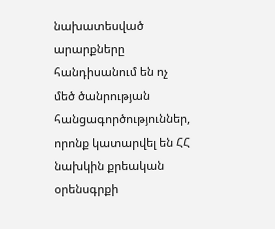նախատեսված արարքները հանդիսանում են ոչ մեծ ծանրության
հանցագործություններ, որոնք կատարվել են ՀՀ նախկին քրեական օրենսգրքի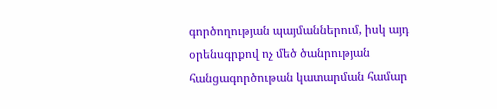գործողության պայմաններում, իսկ այդ օրենսգրքով ոչ մեծ ծանրության հանցագործութան կատարման համար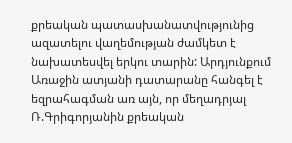քրեական պատասխանատվությունից ազատելու վաղեմության ժամկետ է նախատեսվել երկու տարին: Արդյունքում Առաջին ատյանի դատարանը հանգել է եզրահագման առ այն, որ մեղադրյալ Ռ.Գրիգորյանին քրեական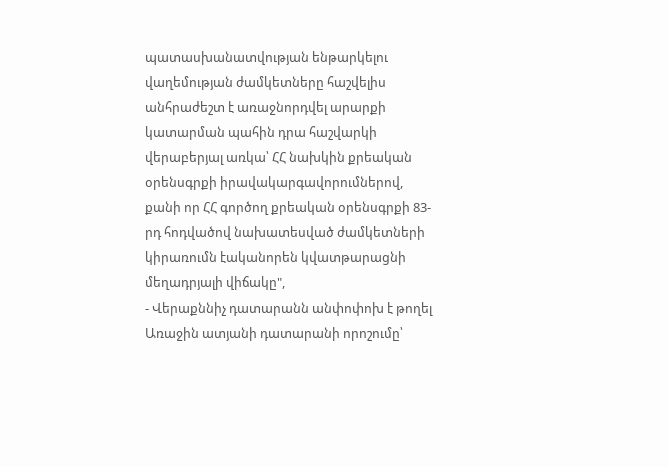պատասխանատվության ենթարկելու վաղեմության ժամկետները հաշվելիս անհրաժեշտ է առաջնորդվել արարքի կատարման պահին դրա հաշվարկի վերաբերյալ առկա՝ ՀՀ նախկին քրեական օրենսգրքի իրավակարգավորումներով, քանի որ ՀՀ գործող քրեական օրենսգրքի 83-րդ հոդվածով նախատեսված ժամկետների կիրառումն էականորեն կվատթարացնի մեղադրյալի վիճակը",
- Վերաքննիչ դատարանն անփոփոխ է թողել Առաջին ատյանի դատարանի որոշումը՝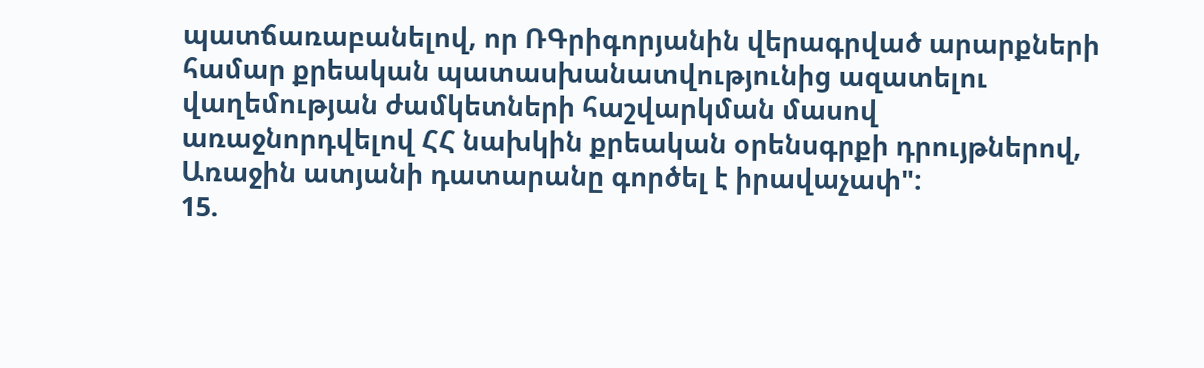պատճառաբանելով, որ ՌԳրիգորյանին վերագրված արարքների համար քրեական պատասխանատվությունից ազատելու վաղեմության ժամկետների հաշվարկման մասով առաջնորդվելով ՀՀ նախկին քրեական օրենսգրքի դրույթներով, Առաջին ատյանի դատարանը գործել է իրավաչափ":
15.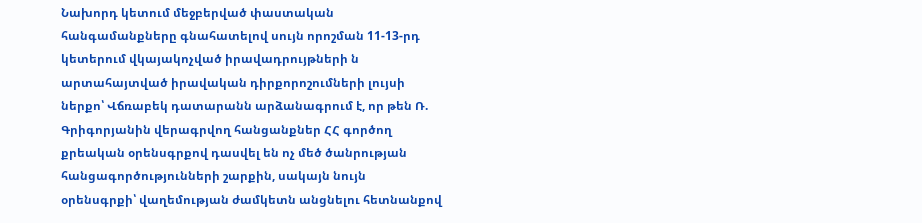Նախորդ կետում մեջբերված փաստական հանգամանքները գնահատելով սույն որոշման 11-13-րդ կետերում վկայակոչված իրավադրույթների ն արտահայտված իրավական դիրքորոշումների լույսի ներքո՝ Վճռաբեկ դատարանն արձանագրում է, որ թեն Ռ. Գրիգորյանին վերագրվող հանցանքներ ՀՀ գործող քրեական օրենսգրքով դասվել են ոչ մեծ ծանրության հանցագործությունների շարքին, սակայն նույն օրենսգրքի՝ վաղեմության ժամկետն անցնելու հետնանքով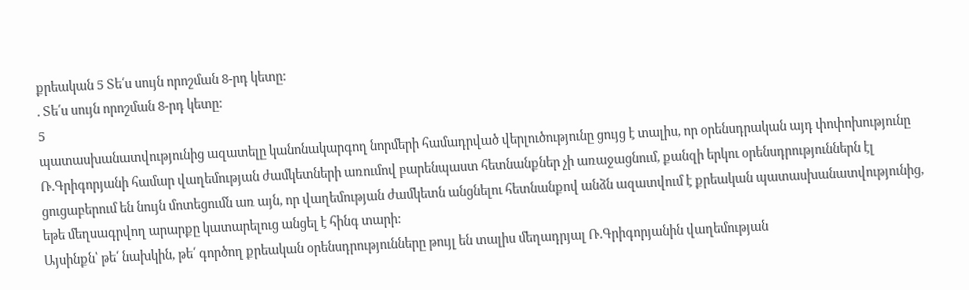քրեական 5 Տե՛ս սույն որոշման 8-րդ կետը:
. Տե՛ս սույն որոշման 8-րդ կետը:
5
պատասխանատվությունից ազատելը կանոնակարգող նորմերի համադրված վերլուծությունը ցույց է տալիս, որ օրենսդրական այդ փոփոխությունը Ռ.Գրիգորյանի համար վաղեմության ժամկետների առումով բարենպաստ հետնանքներ չի առաջացնում, քանզի երկու օրենսդրություններն էլ ցուցաբերում են նույն մոտեցումն առ այն, որ վաղեմության ժամկետն անցնելու հետնանքով անձն ազատվում է քրեական պատասխանատվությունից, եթե մեղսագրվող արարքը կատարելուց անցել է հինգ տարի:
Այսինքն՝ թե՛ նախկին, թե՛ գործող քրեական օրենսդրությունները թույլ են տալիս մեղադրյալ Ռ.Գրիգորյանին վաղեմության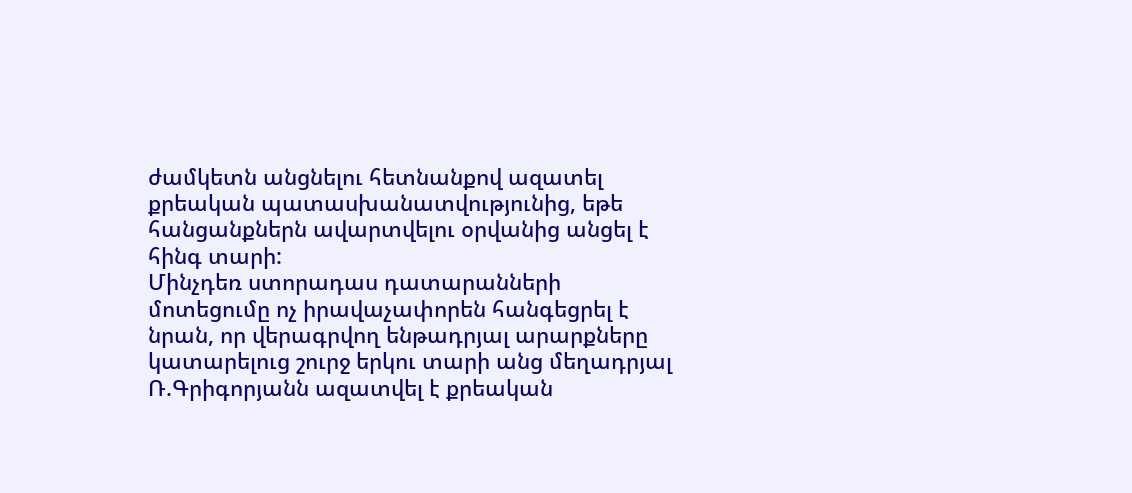ժամկետն անցնելու հետնանքով ազատել քրեական պատասխանատվությունից, եթե հանցանքներն ավարտվելու օրվանից անցել է հինգ տարի:
Մինչդեռ ստորադաս դատարանների մոտեցումը ոչ իրավաչափորեն հանգեցրել է նրան, որ վերագրվող ենթադրյալ արարքները կատարելուց շուրջ երկու տարի անց մեղադրյալ Ռ.Գրիգորյանն ազատվել է քրեական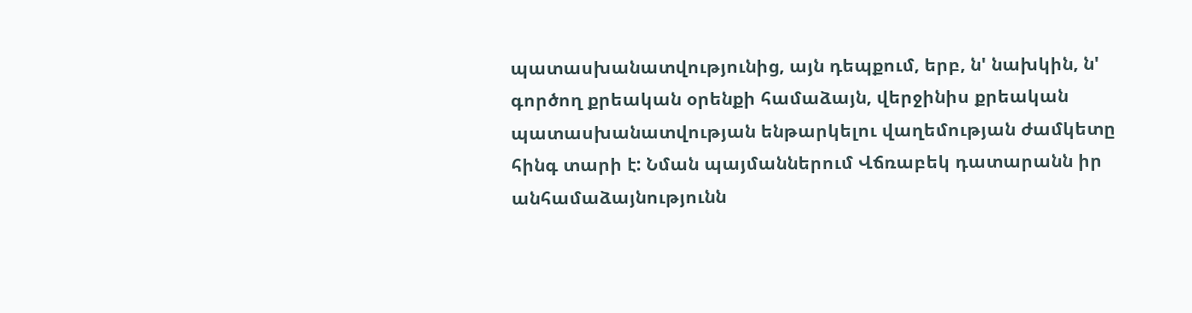պատասխանատվությունից, այն դեպքում, երբ, ն' նախկին, ն' գործող քրեական օրենքի համաձայն, վերջինիս քրեական պատասխանատվության ենթարկելու վաղեմության ժամկետը հինգ տարի է: Նման պայմաններում Վճռաբեկ դատարանն իր անհամաձայնությունն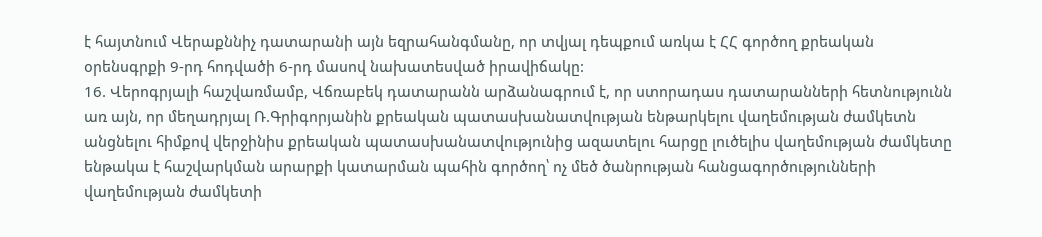է հայտնում Վերաքննիչ դատարանի այն եզրահանգմանը, որ տվյալ դեպքում առկա է ՀՀ գործող քրեական օրենսգրքի 9-րդ հոդվածի 6-րդ մասով նախատեսված իրավիճակը:
16. Վերոգրյալի հաշվառմամբ, Վճռաբեկ դատարանն արձանագրում է, որ ստորադաս դատարանների հետնությունն առ այն, որ մեղադրյալ Ռ.Գրիգորյանին քրեական պատասխանատվության ենթարկելու վաղեմության ժամկետն անցնելու հիմքով վերջինիս քրեական պատասխանատվությունից ազատելու հարցը լուծելիս վաղեմության ժամկետը ենթակա է հաշվարկման արարքի կատարման պահին գործող՝ ոչ մեծ ծանրության հանցագործությունների վաղեմության ժամկետի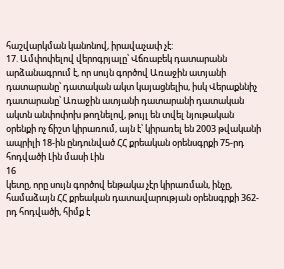հաշվարկման կանոնով, իրավաչափ չէ:
17. Ամփոփելով վերոգրյալը՝ Վճռաբեկ դատարանն արձանագրում է, որ սույն գործով Առաջին ատյանի դատարանը՝ դատական ակտ կայացնելիս, իսկ Վերաքննիչ դատարանը՝ Առաջին ատյանի դատարանի դատական ակտն անփոփոխ թողնելով, թույլ են տվել նյութական օրենքի ոչ ճիշտ կիրառում, այն է՝ կիրառել են 2003 թվականի ապրիլի 18-ին ընդունված ՀՀ քրեական օրենսգրքի 75-րդ հոդվածի Լին մասի Լին
16
կետը, որը սույն գործով ենթակա չէր կիրառման, ինչը, համաձայն ՀՀ քրեական դատավարության օրենսգրքի 362-րդ հոդվածի, հիմք է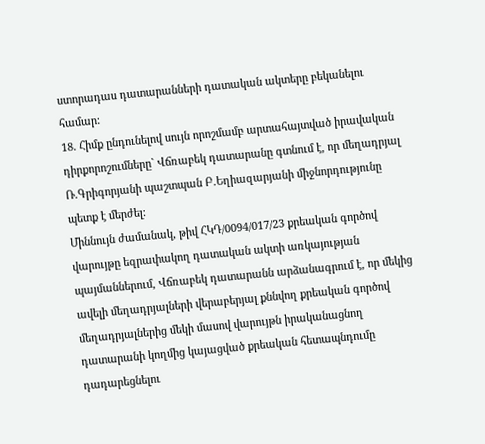ստորադաս դատարանների դատական ակտերը բեկանելու համար:
18. Հիմք ընդունելով սույն որոշմամբ արտահայտված իրավական դիրքորոշումները` Վճռաբեկ դատարանը գտնում է, որ մեղադրյալ Ռ.Գրիգորյանի պաշտպան Բ.Եղիազարյանի միջնորդությունը պետք է մերժել:
Միննույն ժամանակ, թիվ ՀԿԴ/0094/017/23 քրեական գործով վարույթը եզրափակող դատական ակտի առկայության պայմաններում, Վճռաբեկ դատարանն արձանագրում է, որ մեկից ավելի մեղադրյալների վերաբերյալ քննվող քրեական գործով մեղադրյալներից մեկի մասով վարույթն իրականացնող դատարանի կողմից կայացված քրեական հետապնդումը դադարեցնելու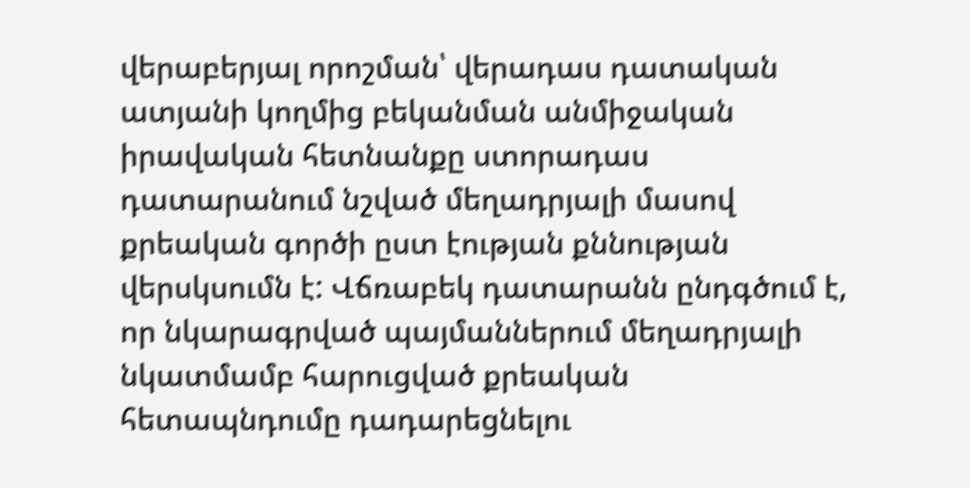վերաբերյալ որոշման՝ վերադաս դատական ատյանի կողմից բեկանման անմիջական իրավական հետնանքը ստորադաս դատարանում նշված մեղադրյալի մասով քրեական գործի ըստ էության քննության վերսկսումն է: Վճռաբեկ դատարանն ընդգծում է, որ նկարագրված պայմաններում մեղադրյալի նկատմամբ հարուցված քրեական հետապնդումը դադարեցնելու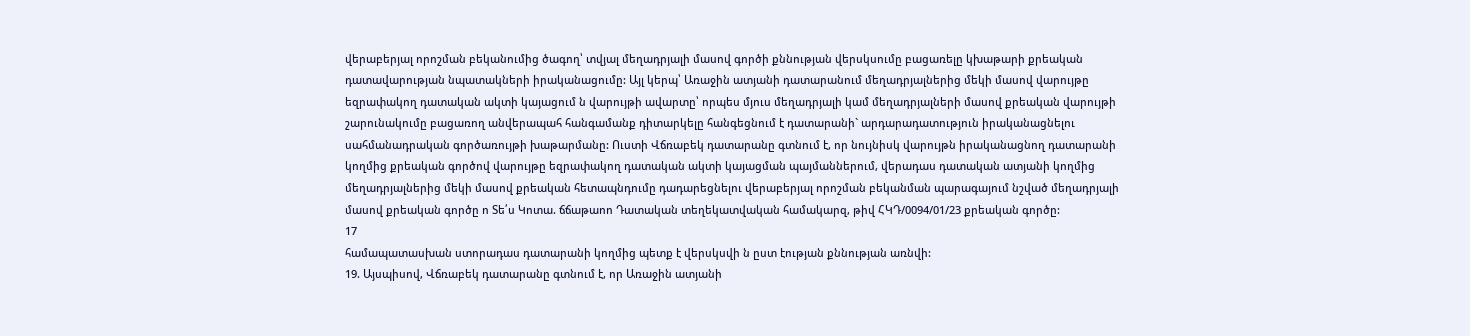վերաբերյալ որոշման բեկանումից ծագող՝ տվյալ մեղադրյալի մասով գործի քննության վերսկսումը բացառելը կխաթարի քրեական դատավարության նպատակների իրականացումը: Այլ կերպ՝ Առաջին ատյանի դատարանում մեղադրյալներից մեկի մասով վարույթը եզրափակող դատական ակտի կայացում ն վարույթի ավարտը՝ որպես մյուս մեղադրյալի կամ մեղադրյալների մասով քրեական վարույթի շարունակումը բացառող անվերապահ հանգամանք դիտարկելը հանգեցնում է դատարանի` արդարադատություն իրականացնելու սահմանադրական գործառույթի խաթարմանը: Ուստի Վճռաբեկ դատարանը գտնում է, որ նույնիսկ վարույթն իրականացնող դատարանի կողմից քրեական գործով վարույթը եզրափակող դատական ակտի կայացման պայմաններում, վերադաս դատական ատյանի կողմից մեղադրյալներից մեկի մասով քրեական հետապնդումը դադարեցնելու վերաբերյալ որոշման բեկանման պարագայում նշված մեղադրյալի մասով քրեական գործը ո Տե՛ս Կոտա. ճճաթաոո Դատական տեղեկատվական համակարզ, թիվ ՀԿԴ/0094/01/23 քրեական գործը:
17
համապատասխան ստորադաս դատարանի կողմից պետք է վերսկսվի ն ըստ էության քննության առնվի:
19. Այսպիսով, Վճռաբեկ դատարանը գտնում է, որ Առաջին ատյանի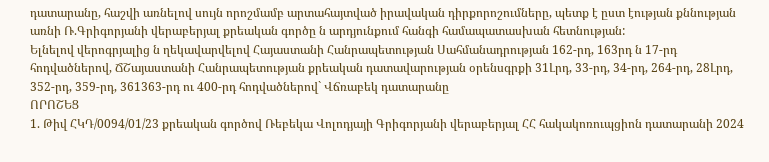դատարանը, հաշվի առնելով սույն որոշմամբ արտահայտված իրավական դիրքորոշումները, պետք է ըստ էության քննության առնի Ռ.Գրիգորյանի վերաբերյալ քրեական գործը ն արդյունքում հանգի համապատասխան հետնության:
Ելնելով վերոգրյալից ն ղեկավարվելով Հայաստանի Հանրապետության Սահմանադրության 162-րդ, 163րդ ն 17-րդ հոդվածներով, ՃՇայաստանի Հանրապետության քրեական դատավարության օրենսգրքի 31Լրդ, 33-րդ, 34-րդ, 264-րդ, 28Լրդ, 352-րդ, 359-րդ, 361363-րդ ու 400-րդ հոդվածներով` Վճռաբեկ դատարանը
ՈՐՈՇԵՑ
1. Թիվ ՀԿԴ/0094/01/23 քրեական գործով Ռեբեկա Վոլոդյայի Գրիգորյանի վերաբերյալ ՀՀ հակակոռուպցիոն դատարանի 2024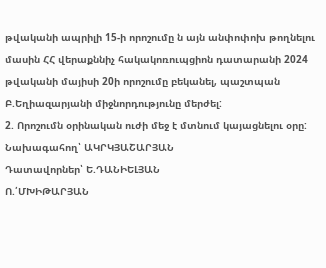թվականի ապրիլի 15-ի որոշումը ն այն անփոփոխ թողնելու մասին ՀՀ վերաքննիչ հակակոռուպցիոն դատարանի 2024 թվականի մայիսի 20ի որոշումը բեկանել, պաշտպան Բ.Եղիազարյանի միջնորդությունը մերժել:
2. Որոշումն օրինական ուժի մեջ է մտնում կայացնելու օրը:
Նախագահող՝ ԱԿՐԿՅԱՇԱՐՅԱՆ
Դատավորներ՝ Ե.ԴԱՆԻԵԼՅԱՆ
Ո.՛ՄԽԻԹԱՐՅԱՆ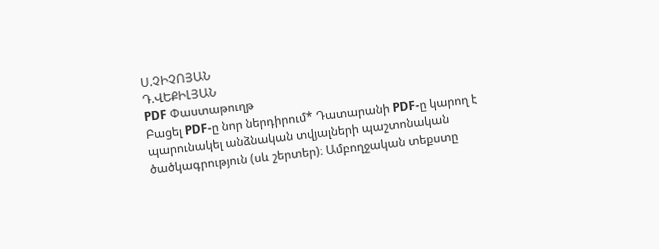Ս.ՉԻՉՈՅԱՆ
Դ.ՎԵՔԻԼՅԱՆ
PDF Փաստաթուղթ
Բացել PDF-ը նոր ներդիրում* Դատարանի PDF-ը կարող է պարունակել անձնական տվյալների պաշտոնական ծածկագրություն (սև շերտեր)։ Ամբողջական տեքստը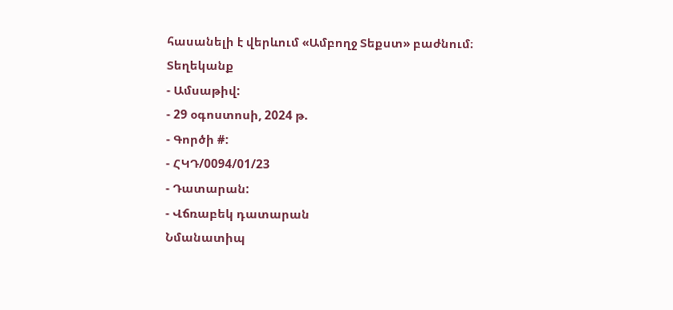հասանելի է վերևում «Ամբողջ Տեքստ» բաժնում։
Տեղեկանք
- Ամսաթիվ:
- 29 օգոստոսի, 2024 թ.
- Գործի #:
- ՀԿԴ/0094/01/23
- Դատարան:
- Վճռաբեկ դատարան
Նմանատիպ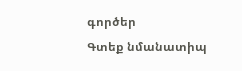գործեր
Գտեք նմանատիպ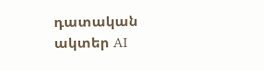դատական ակտեր AI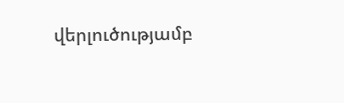վերլուծությամբ